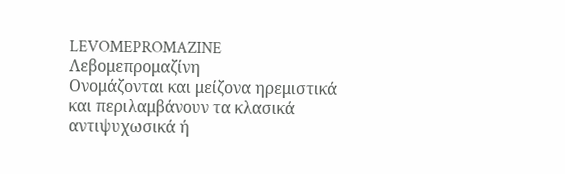LEVOMEPROMAZINE
Λεβομεπρομαζίνη
Oνομάζονται και μείζονα ηρεμιστικά και περιλαμβάνουν τα κλασικά αντιψυχωσικά ή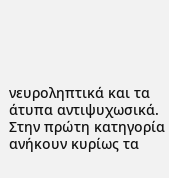νευροληπτικά και τα άτυπα αντιψυχωσικά. Στην πρώτη κατηγορία ανήκουν κυρίως τα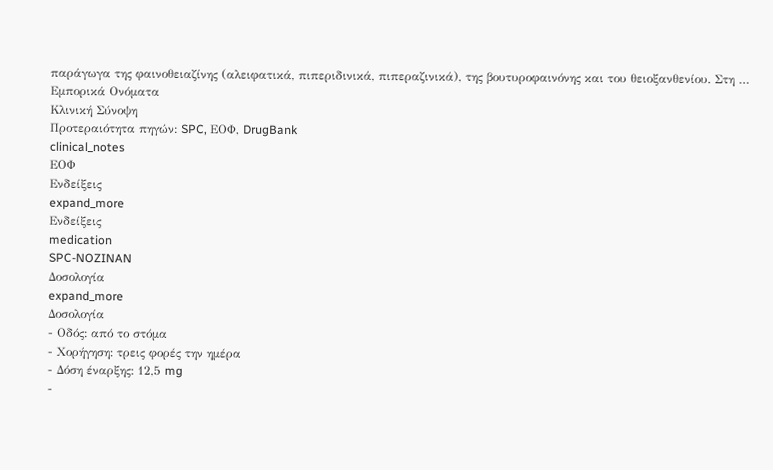παράγωγα της φαινοθειαζίνης (αλειφατικά, πιπεριδινικά, πιπεραζινικά), της βουτυροφαινόνης και του θειοξανθενίου. Στη …
Εμπορικά Ονόματα
Κλινική Σύνοψη
Προτεραιότητα πηγών: SPC, ΕΟΦ, DrugBank
clinical_notes
ΕΟΦ
Ενδείξεις
expand_more
Ενδείξεις
medication
SPC-NOZINAN
Δοσολογία
expand_more
Δοσολογία
- Οδός: από το στόμα
- Χορήγηση: τρεις φορές την ημέρα
- Δόση έναρξης: 12,5 mg
-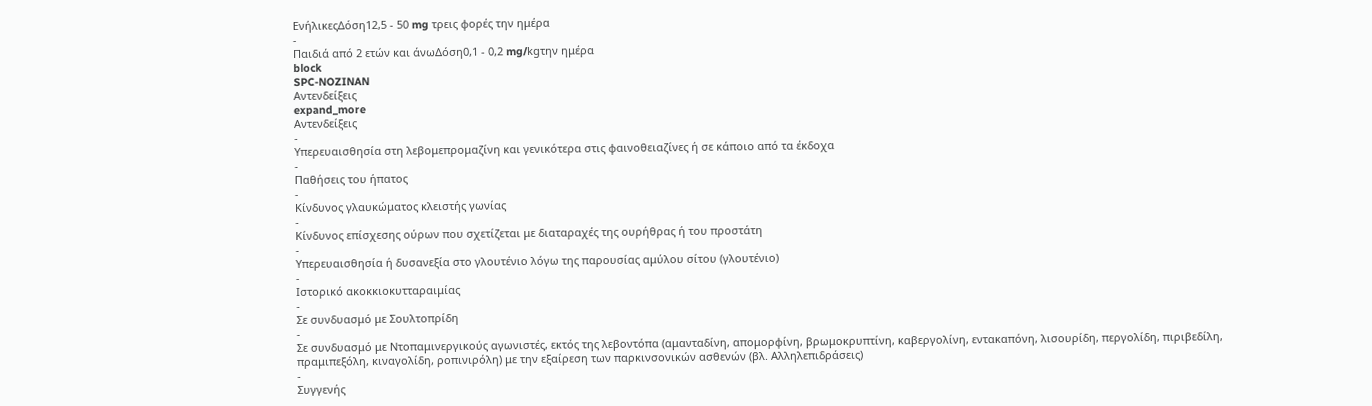ΕνήλικεςΔόση12,5 - 50 mg τρεις φορές την ημέρα
-
Παιδιά από 2 ετών και άνωΔόση0,1 - 0,2 mg/kgτην ημέρα
block
SPC-NOZINAN
Αντενδείξεις
expand_more
Αντενδείξεις
-
Υπερευαισθησία στη λεβομεπρομαζίνη και γενικότερα στις φαινοθειαζίνες ή σε κάποιο από τα έκδοχα
-
Παθήσεις του ήπατος
-
Κίνδυνος γλαυκώματος κλειστής γωνίας
-
Κίνδυνος επίσχεσης ούρων που σχετίζεται με διαταραχές της ουρήθρας ή του προστάτη
-
Υπερευαισθησία ή δυσανεξία στο γλουτένιο λόγω της παρουσίας αμύλου σίτου (γλουτένιο)
-
Ιστορικό ακοκκιοκυτταραιμίας
-
Σε συνδυασμό με Σουλτοπρίδη
-
Σε συνδυασμό με Ντοπαμινεργικούς αγωνιστές, εκτός της λεβοντόπα (αμανταδίνη, απομορφίνη, βρωμοκρυπτίνη, καβεργολίνη, εντακαπόνη, λισουρίδη, περγολίδη, πιριβεδίλη, πραμιπεξόλη, κιναγολίδη, ροπινιρόλη) με την εξαίρεση των παρκινσονικών ασθενών (βλ. Αλληλεπιδράσεις)
-
Συγγενής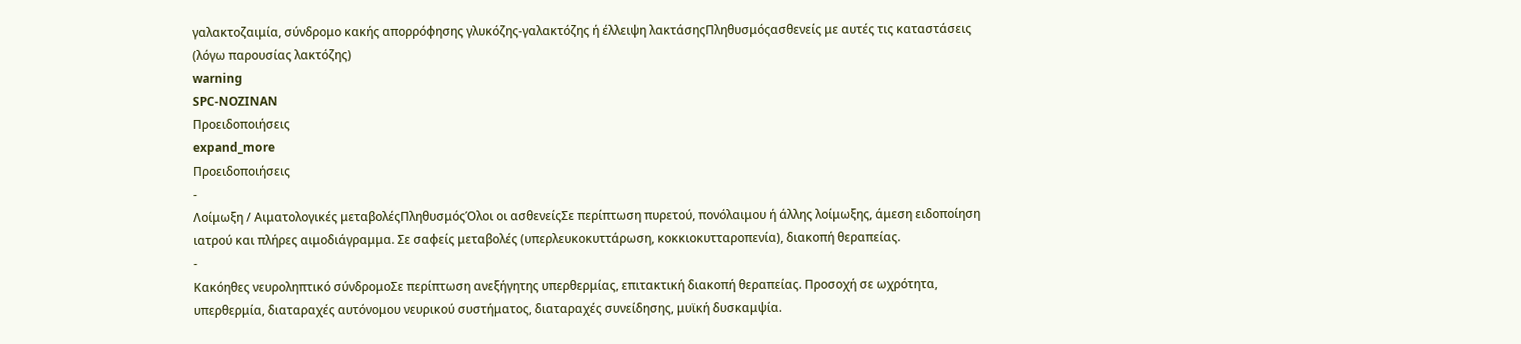γαλακτοζαιμία, σύνδρομο κακής απορρόφησης γλυκόζης-γαλακτόζης ή έλλειψη λακτάσηςΠληθυσμόςασθενείς με αυτές τις καταστάσεις (λόγω παρουσίας λακτόζης)
warning
SPC-NOZINAN
Προειδοποιήσεις
expand_more
Προειδοποιήσεις
-
Λοίμωξη / Αιματολογικές μεταβολέςΠληθυσμόςΌλοι οι ασθενείςΣε περίπτωση πυρετού, πονόλαιμου ή άλλης λοίμωξης, άμεση ειδοποίηση ιατρού και πλήρες αιμοδιάγραμμα. Σε σαφείς μεταβολές (υπερλευκοκυττάρωση, κοκκιοκυτταροπενία), διακοπή θεραπείας.
-
Κακόηθες νευροληπτικό σύνδρομοΣε περίπτωση ανεξήγητης υπερθερμίας, επιτακτική διακοπή θεραπείας. Προσοχή σε ωχρότητα, υπερθερμία, διαταραχές αυτόνομου νευρικού συστήματος, διαταραχές συνείδησης, μυϊκή δυσκαμψία.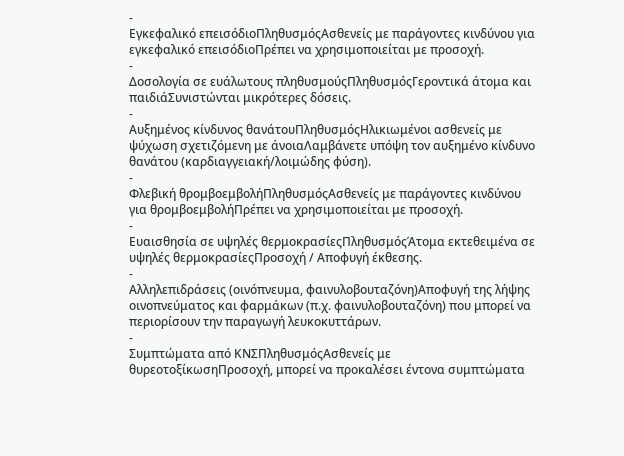-
Εγκεφαλικό επεισόδιοΠληθυσμόςΑσθενείς με παράγοντες κινδύνου για εγκεφαλικό επεισόδιοΠρέπει να χρησιμοποιείται με προσοχή.
-
Δοσολογία σε ευάλωτους πληθυσμούςΠληθυσμόςΓεροντικά άτομα και παιδιάΣυνιστώνται μικρότερες δόσεις.
-
Αυξημένος κίνδυνος θανάτουΠληθυσμόςΗλικιωμένοι ασθενείς με ψύχωση σχετιζόμενη με άνοιαΛαμβάνετε υπόψη τον αυξημένο κίνδυνο θανάτου (καρδιαγγειακή/λοιμώδης φύση).
-
Φλεβική θρομβοεμβολήΠληθυσμόςΑσθενείς με παράγοντες κινδύνου για θρομβοεμβολήΠρέπει να χρησιμοποιείται με προσοχή.
-
Ευαισθησία σε υψηλές θερμοκρασίεςΠληθυσμόςΆτομα εκτεθειμένα σε υψηλές θερμοκρασίεςΠροσοχή / Αποφυγή έκθεσης.
-
Αλληλεπιδράσεις (οινόπνευμα, φαινυλοβουταζόνη)Αποφυγή της λήψης οινοπνεύματος και φαρμάκων (π.χ. φαινυλοβουταζόνη) που μπορεί να περιορίσουν την παραγωγή λευκοκυττάρων.
-
Συμπτώματα από ΚΝΣΠληθυσμόςΑσθενείς με θυρεοτοξίκωσηΠροσοχή, μπορεί να προκαλέσει έντονα συμπτώματα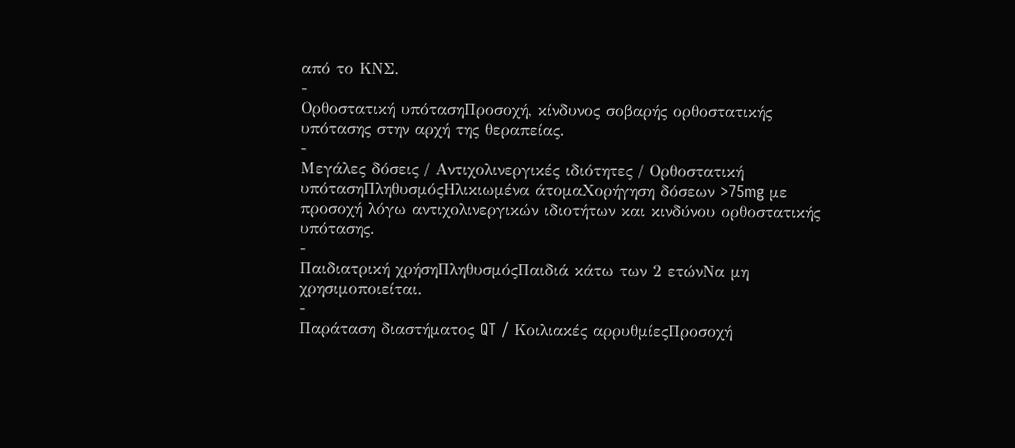από το ΚΝΣ.
-
Ορθοστατική υπότασηΠροσοχή, κίνδυνος σοβαρής ορθοστατικής υπότασης στην αρχή της θεραπείας.
-
Μεγάλες δόσεις / Αντιχολινεργικές ιδιότητες / Ορθοστατική υπότασηΠληθυσμόςΗλικιωμένα άτομαΧορήγηση δόσεων >75mg με προσοχή λόγω αντιχολινεργικών ιδιοτήτων και κινδύνου ορθοστατικής υπότασης.
-
Παιδιατρική χρήσηΠληθυσμόςΠαιδιά κάτω των 2 ετώνΝα μη χρησιμοποιείται.
-
Παράταση διαστήματος QT / Κοιλιακές αρρυθμίεςΠροσοχή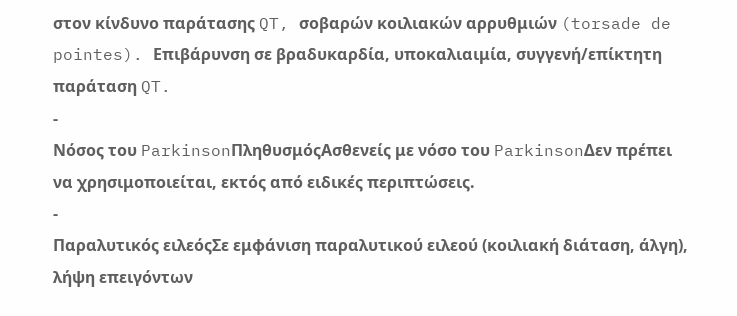στον κίνδυνο παράτασης QT, σοβαρών κοιλιακών αρρυθμιών (torsade de pointes). Επιβάρυνση σε βραδυκαρδία, υποκαλιαιμία, συγγενή/επίκτητη παράταση QT.
-
Νόσος του ParkinsonΠληθυσμόςΑσθενείς με νόσο του ParkinsonΔεν πρέπει να χρησιμοποιείται, εκτός από ειδικές περιπτώσεις.
-
Παραλυτικός ειλεόςΣε εμφάνιση παραλυτικού ειλεού (κοιλιακή διάταση, άλγη), λήψη επειγόντων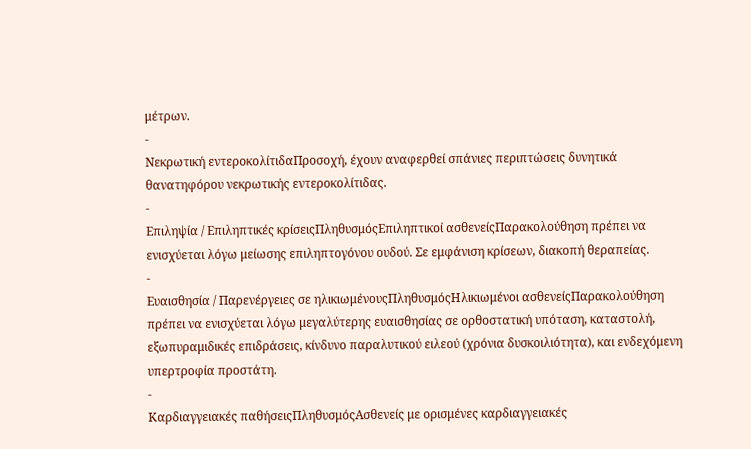μέτρων.
-
Νεκρωτική εντεροκολίτιδαΠροσοχή, έχουν αναφερθεί σπάνιες περιπτώσεις δυνητικά θανατηφόρου νεκρωτικής εντεροκολίτιδας.
-
Επιληψία / Επιληπτικές κρίσειςΠληθυσμόςΕπιληπτικοί ασθενείςΠαρακολούθηση πρέπει να ενισχύεται λόγω μείωσης επιληπτογόνου ουδού. Σε εμφάνιση κρίσεων, διακοπή θεραπείας.
-
Ευαισθησία / Παρενέργειες σε ηλικιωμένουςΠληθυσμόςΗλικιωμένοι ασθενείςΠαρακολούθηση πρέπει να ενισχύεται λόγω μεγαλύτερης ευαισθησίας σε ορθοστατική υπόταση, καταστολή, εξωπυραμιδικές επιδράσεις, κίνδυνο παραλυτικού ειλεού (χρόνια δυσκοιλιότητα), και ενδεχόμενη υπερτροφία προστάτη.
-
Καρδιαγγειακές παθήσειςΠληθυσμόςΑσθενείς με ορισμένες καρδιαγγειακές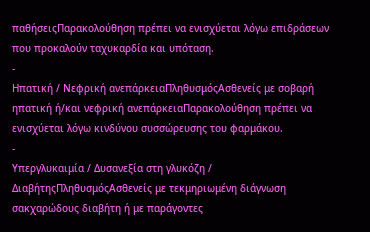παθήσειςΠαρακολούθηση πρέπει να ενισχύεται λόγω επιδράσεων που προκαλούν ταχυκαρδία και υπόταση.
-
Ηπατική / Νεφρική ανεπάρκειαΠληθυσμόςΑσθενείς με σοβαρή ηπατική ή/και νεφρική ανεπάρκειαΠαρακολούθηση πρέπει να ενισχύεται λόγω κινδύνου συσσώρευσης του φαρμάκου.
-
Υπεργλυκαιμία / Δυσανεξία στη γλυκόζη / ΔιαβήτηςΠληθυσμόςΑσθενείς με τεκμηριωμένη διάγνωση σακχαρώδους διαβήτη ή με παράγοντες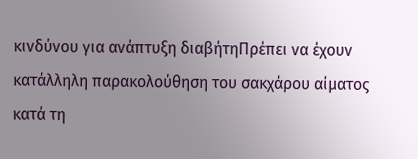κινδύνου για ανάπτυξη διαβήτηΠρέπει να έχουν κατάλληλη παρακολούθηση του σακχάρου αίματος κατά τη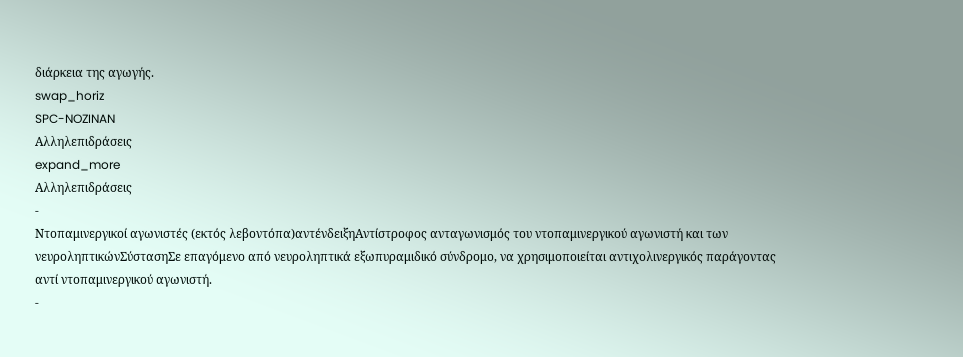διάρκεια της αγωγής.
swap_horiz
SPC-NOZINAN
Αλληλεπιδράσεις
expand_more
Αλληλεπιδράσεις
-
Ντοπαμινεργικοί αγωνιστές (εκτός λεβοντόπα)αντένδειξηΑντίστροφος ανταγωνισμός του ντοπαμινεργικού αγωνιστή και των νευροληπτικώνΣύστασηΣε επαγόμενο από νευροληπτικά εξωπυραμιδικό σύνδρομο, να χρησιμοποιείται αντιχολινεργικός παράγοντας αντί ντοπαμινεργικού αγωνιστή.
-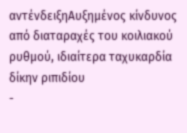αντένδειξηΑυξημένος κίνδυνος από διαταραχές του κοιλιακού ρυθμού, ιδιαίτερα ταχυκαρδία δίκην ριπιδίου
-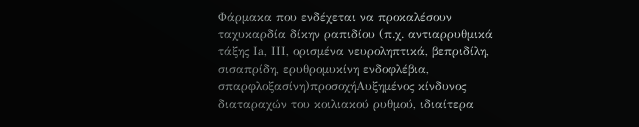Φάρμακα που ενδέχεται να προκαλέσουν ταχυκαρδία δίκην ραπιδίου (π.χ. αντιαρρυθμικά τάξης Ιa, ΙII, ορισμένα νευροληπτικά, βεπριδίλη, σισαπρίδη, ερυθρομυκίνη ενδοφλέβια, σπαρφλοξασίνη)προσοχήΑυξημένος κίνδυνος διαταραχών του κοιλιακού ρυθμού, ιδιαίτερα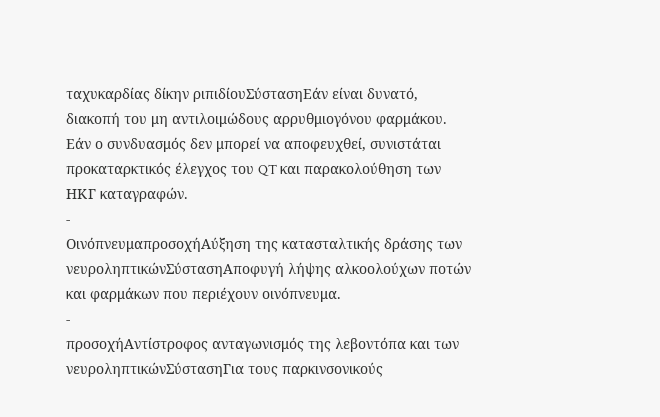ταχυκαρδίας δίκην ριπιδίουΣύστασηΕάν είναι δυνατό, διακοπή του μη αντιλοιμώδους αρρυθμιογόνου φαρμάκου. Εάν ο συνδυασμός δεν μπορεί να αποφευχθεί, συνιστάται προκαταρκτικός έλεγχος του QT και παρακολούθηση των ΗΚΓ καταγραφών.
-
ΟινόπνευμαπροσοχήΑύξηση της κατασταλτικής δράσης των νευροληπτικώνΣύστασηΑποφυγή λήψης αλκοολούχων ποτών και φαρμάκων που περιέχουν οινόπνευμα.
-
προσοχήΑντίστροφος ανταγωνισμός της λεβοντόπα και των νευροληπτικώνΣύστασηΓια τους παρκινσονικούς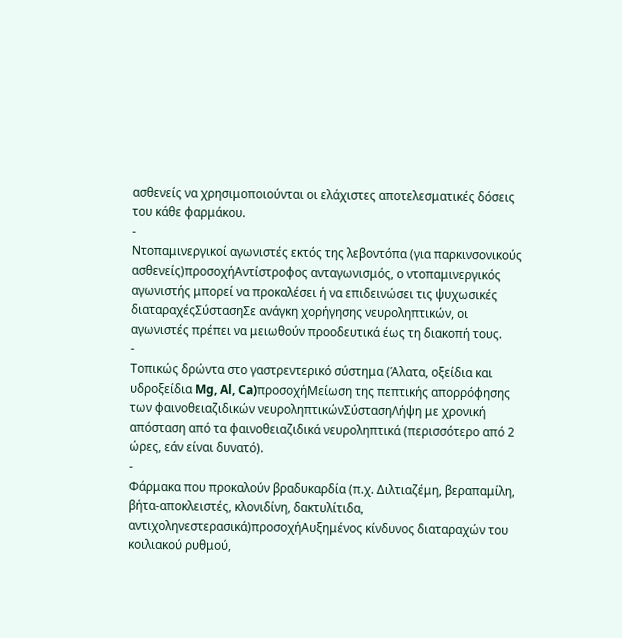ασθενείς να χρησιμοποιούνται οι ελάχιστες αποτελεσματικές δόσεις του κάθε φαρμάκου.
-
Ντοπαμινεργικοί αγωνιστές εκτός της λεβοντόπα (για παρκινσονικούς ασθενείς)προσοχήΑντίστροφος ανταγωνισμός, ο ντοπαμινεργικός αγωνιστής μπορεί να προκαλέσει ή να επιδεινώσει τις ψυχωσικές διαταραχέςΣύστασηΣε ανάγκη χορήγησης νευροληπτικών, οι αγωνιστές πρέπει να μειωθούν προοδευτικά έως τη διακοπή τους.
-
Τοπικώς δρώντα στο γαστρεντερικό σύστημα (Άλατα, οξείδια και υδροξείδια Mg, Al, Ca)προσοχήΜείωση της πεπτικής απορρόφησης των φαινοθειαζιδικών νευροληπτικώνΣύστασηΛήψη με χρονική απόσταση από τα φαινοθειαζιδικά νευροληπτικά (περισσότερο από 2 ώρες, εάν είναι δυνατό).
-
Φάρμακα που προκαλούν βραδυκαρδία (π.χ. Διλτιαζέμη, βεραπαμίλη, βήτα-αποκλειστές, κλονιδίνη, δακτυλίτιδα, αντιχοληνεστερασικά)προσοχήΑυξημένος κίνδυνος διαταραχών του κοιλιακού ρυθμού,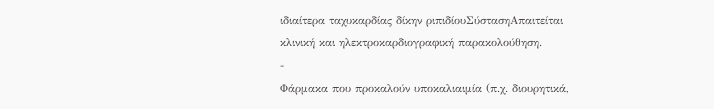ιδιαίτερα ταχυκαρδίας δίκην ριπιδίουΣύστασηΑπαιτείται κλινική και ηλεκτροκαρδιογραφική παρακολούθηση.
-
Φάρμακα που προκαλούν υποκαλιαιμία (π.χ. διουρητικά,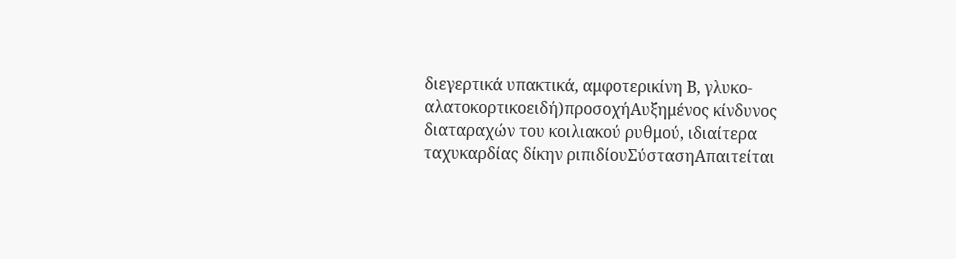διεγερτικά υπακτικά, αμφοτερικίνη Β, γλυκο-αλατοκορτικοειδή)προσοχήΑυξημένος κίνδυνος διαταραχών του κοιλιακού ρυθμού, ιδιαίτερα ταχυκαρδίας δίκην ριπιδίουΣύστασηΑπαιτείται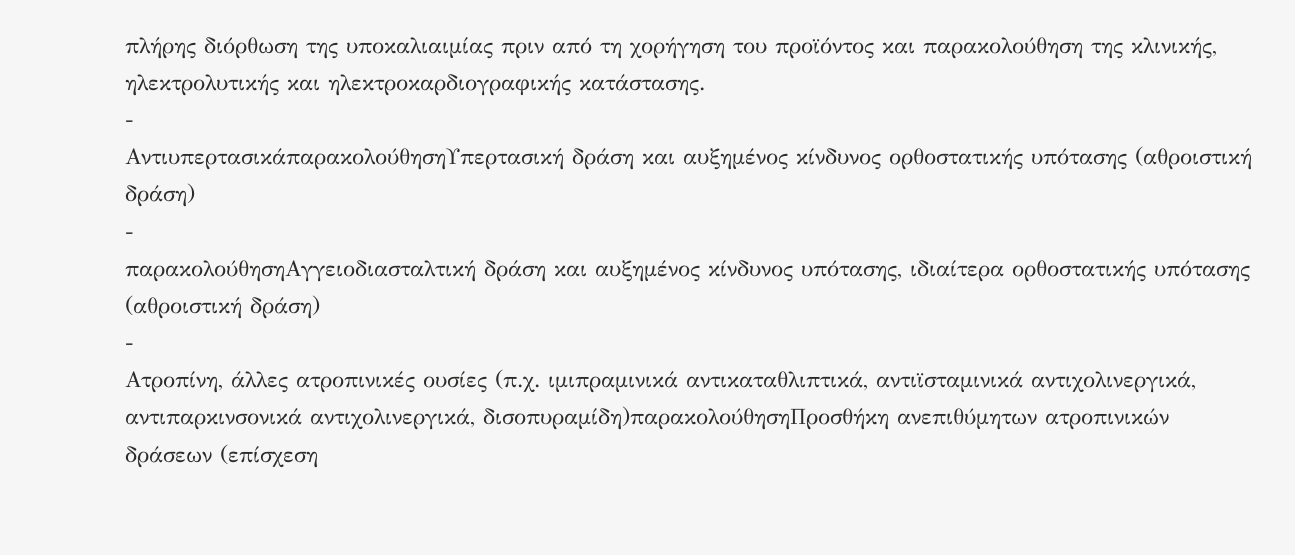πλήρης διόρθωση της υποκαλιαιμίας πριν από τη χορήγηση του προϊόντος και παρακολούθηση της κλινικής, ηλεκτρολυτικής και ηλεκτροκαρδιογραφικής κατάστασης.
-
ΑντιυπερτασικάπαρακολούθησηΥπερτασική δράση και αυξημένος κίνδυνος ορθοστατικής υπότασης (αθροιστική δράση)
-
παρακολούθησηΑγγειοδιασταλτική δράση και αυξημένος κίνδυνος υπότασης, ιδιαίτερα ορθοστατικής υπότασης (αθροιστική δράση)
-
Ατροπίνη, άλλες ατροπινικές ουσίες (π.χ. ιμιπραμινικά αντικαταθλιπτικά, αντιϊσταμινικά αντιχολινεργικά, αντιπαρκινσονικά αντιχολινεργικά, δισοπυραμίδη)παρακολούθησηΠροσθήκη ανεπιθύμητων ατροπινικών δράσεων (επίσχεση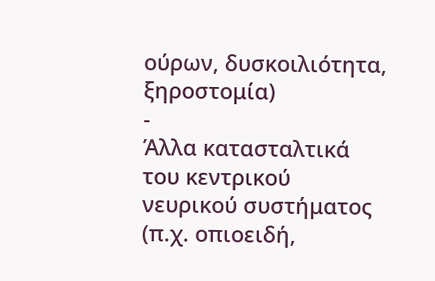ούρων, δυσκοιλιότητα, ξηροστομία)
-
Άλλα κατασταλτικά του κεντρικού νευρικού συστήματος (π.χ. οπιοειδή,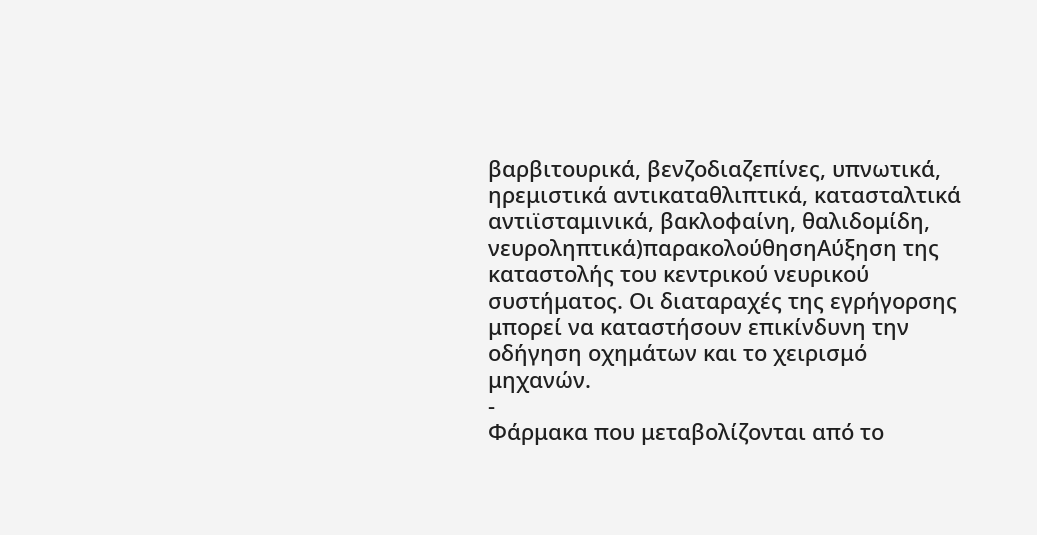βαρβιτουρικά, βενζοδιαζεπίνες, υπνωτικά, ηρεμιστικά αντικαταθλιπτικά, κατασταλτικά αντιϊσταμινικά, βακλοφαίνη, θαλιδομίδη, νευροληπτικά)παρακολούθησηΑύξηση της καταστολής του κεντρικού νευρικού συστήματος. Οι διαταραχές της εγρήγορσης μπορεί να καταστήσουν επικίνδυνη την οδήγηση οχημάτων και το χειρισμό μηχανών.
-
Φάρμακα που μεταβολίζονται από το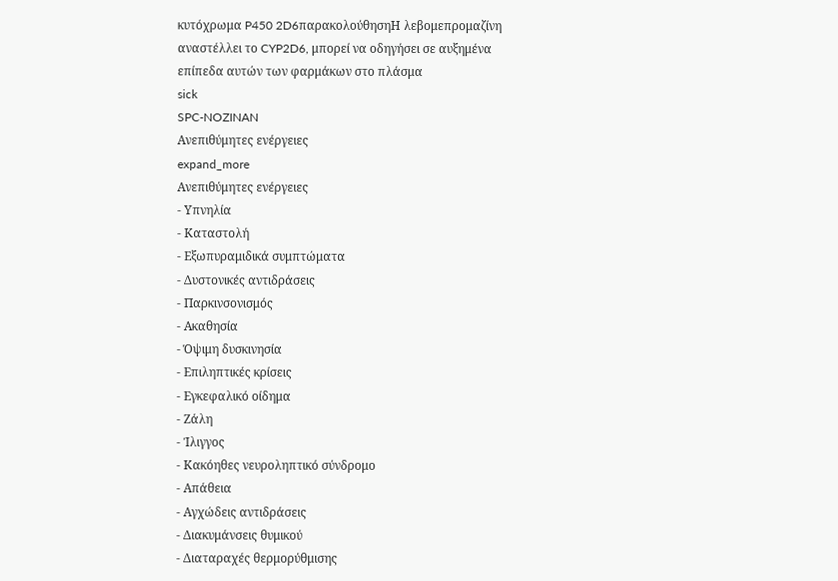κυτόχρωμα P450 2D6παρακολούθησηΗ λεβομεπρομαζίνη αναστέλλει το CYP2D6, μπορεί να οδηγήσει σε αυξημένα επίπεδα αυτών των φαρμάκων στο πλάσμα
sick
SPC-NOZINAN
Ανεπιθύμητες ενέργειες
expand_more
Ανεπιθύμητες ενέργειες
- Υπνηλία
- Καταστολή
- Εξωπυραμιδικά συμπτώματα
- Δυστονικές αντιδράσεις
- Παρκινσονισμός
- Ακαθησία
- Όψιμη δυσκινησία
- Επιληπτικές κρίσεις
- Εγκεφαλικό οίδημα
- Ζάλη
- Ίλιγγος
- Κακόηθες νευροληπτικό σύνδρομο
- Απάθεια
- Αγχώδεις αντιδράσεις
- Διακυμάνσεις θυμικού
- Διαταραχές θερμορύθμισης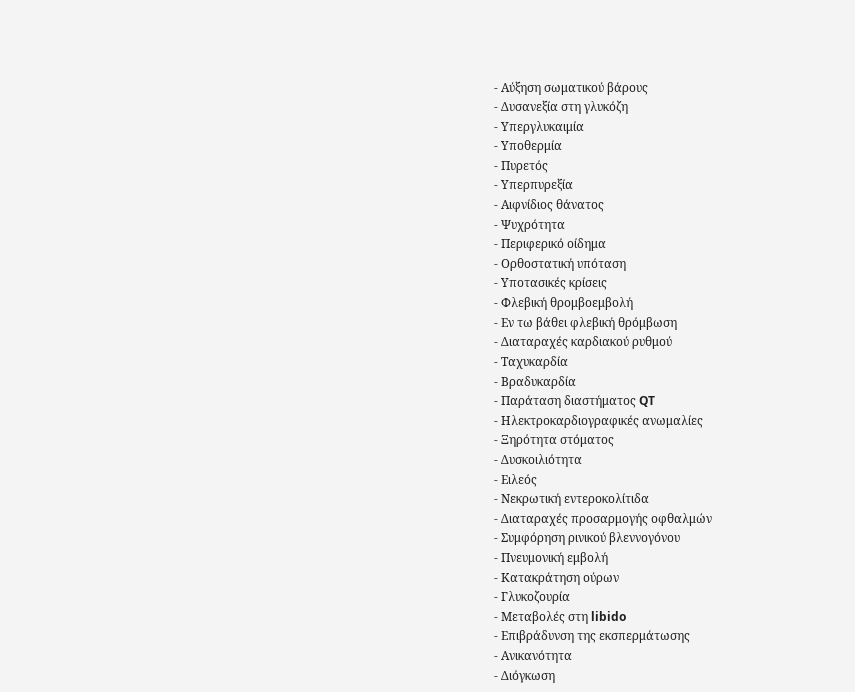- Αύξηση σωματικού βάρους
- Δυσανεξία στη γλυκόζη
- Υπεργλυκαιμία
- Υποθερμία
- Πυρετός
- Υπερπυρεξία
- Αιφνίδιος θάνατος
- Ψυχρότητα
- Περιφερικό οίδημα
- Ορθοστατική υπόταση
- Υποτασικές κρίσεις
- Φλεβική θρομβοεμβολή
- Εν τω βάθει φλεβική θρόμβωση
- Διαταραχές καρδιακού ρυθμού
- Ταχυκαρδία
- Βραδυκαρδία
- Παράταση διαστήματος QT
- Ηλεκτροκαρδιογραφικές ανωμαλίες
- Ξηρότητα στόματος
- Δυσκοιλιότητα
- Ειλεός
- Νεκρωτική εντεροκολίτιδα
- Διαταραχές προσαρμογής οφθαλμών
- Συμφόρηση ρινικού βλεννογόνου
- Πνευμονική εμβολή
- Κατακράτηση ούρων
- Γλυκοζουρία
- Μεταβολές στη libido
- Επιβράδυνση της εκσπερμάτωσης
- Ανικανότητα
- Διόγκωση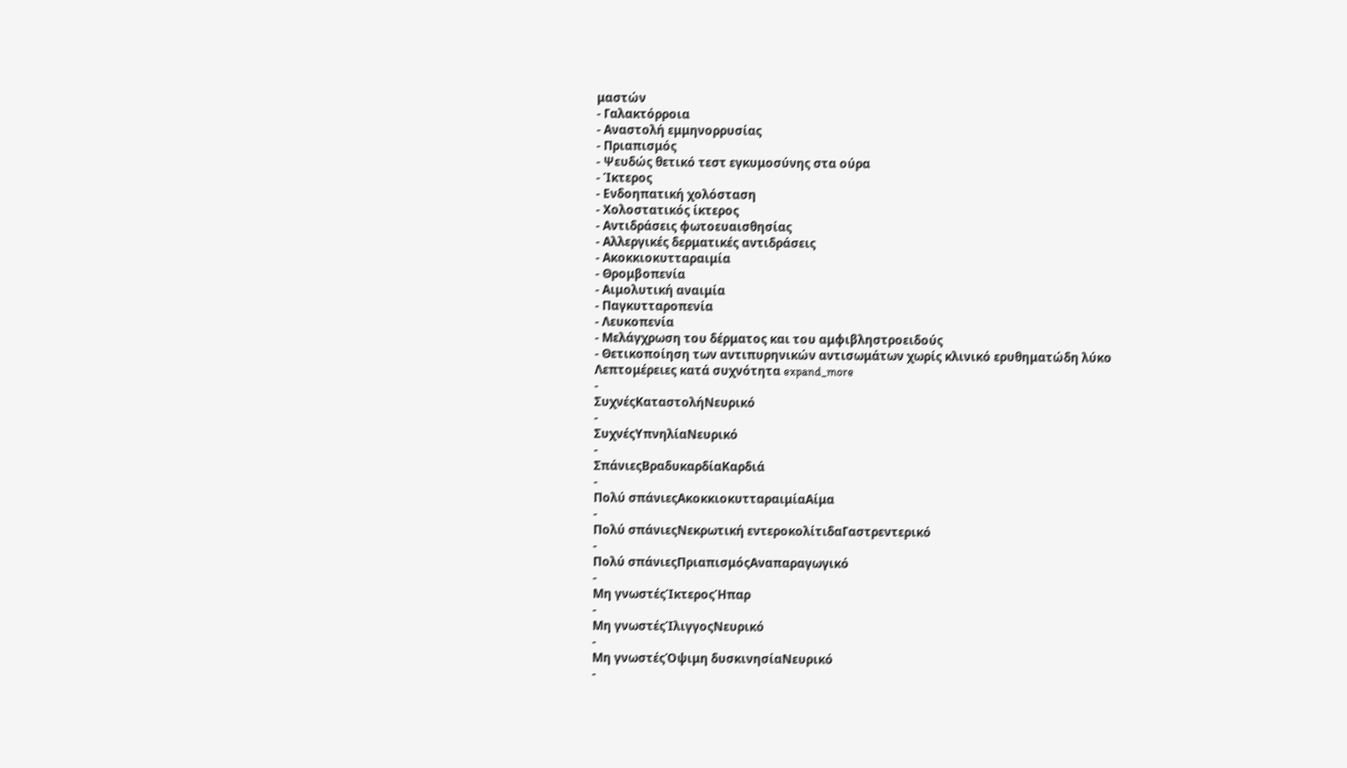μαστών
- Γαλακτόρροια
- Αναστολή εμμηνορρυσίας
- Πριαπισμός
- Ψευδώς θετικό τεστ εγκυμοσύνης στα ούρα
- Ίκτερος
- Ενδοηπατική χολόσταση
- Χολοστατικός ίκτερος
- Αντιδράσεις φωτοευαισθησίας
- Αλλεργικές δερματικές αντιδράσεις
- Ακοκκιοκυτταραιμία
- Θρομβοπενία
- Αιμολυτική αναιμία
- Παγκυτταροπενία
- Λευκοπενία
- Μελάγχρωση του δέρματος και του αμφιβληστροειδούς
- Θετικοποίηση των αντιπυρηνικών αντισωμάτων χωρίς κλινικό ερυθηματώδη λύκο
Λεπτομέρειες κατά συχνότητα expand_more
-
ΣυχνέςΚαταστολήΝευρικό
-
ΣυχνέςΥπνηλίαΝευρικό
-
ΣπάνιεςΒραδυκαρδίαΚαρδιά
-
Πολύ σπάνιεςΑκοκκιοκυτταραιμίαΑίμα
-
Πολύ σπάνιεςΝεκρωτική εντεροκολίτιδαΓαστρεντερικό
-
Πολύ σπάνιεςΠριαπισμόςΑναπαραγωγικό
-
Μη γνωστέςΊκτεροςΉπαρ
-
Μη γνωστέςΊλιγγοςΝευρικό
-
Μη γνωστέςΌψιμη δυσκινησίαΝευρικό
-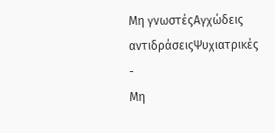Μη γνωστέςΑγχώδεις αντιδράσειςΨυχιατρικές
-
Μη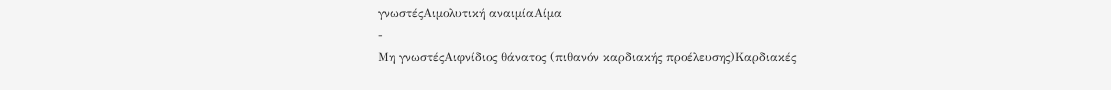γνωστέςΑιμολυτική αναιμίαΑίμα
-
Μη γνωστέςΑιφνίδιος θάνατος (πιθανόν καρδιακής προέλευσης)Καρδιακές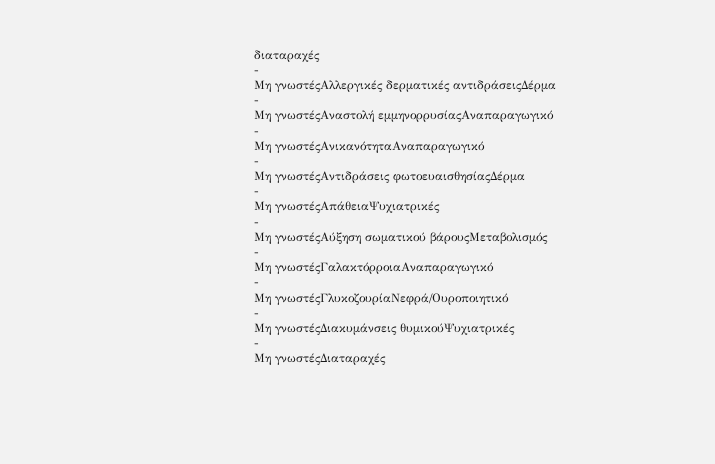διαταραχές
-
Μη γνωστέςΑλλεργικές δερματικές αντιδράσειςΔέρμα
-
Μη γνωστέςΑναστολή εμμηνορρυσίαςΑναπαραγωγικό
-
Μη γνωστέςΑνικανότηταΑναπαραγωγικό
-
Μη γνωστέςΑντιδράσεις φωτοευαισθησίαςΔέρμα
-
Μη γνωστέςΑπάθειαΨυχιατρικές
-
Μη γνωστέςΑύξηση σωματικού βάρουςΜεταβολισμός
-
Μη γνωστέςΓαλακτόρροιαΑναπαραγωγικό
-
Μη γνωστέςΓλυκοζουρίαΝεφρά/Ουροποιητικό
-
Μη γνωστέςΔιακυμάνσεις θυμικούΨυχιατρικές
-
Μη γνωστέςΔιαταραχές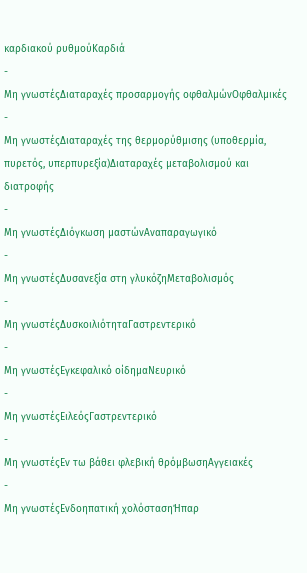καρδιακού ρυθμούΚαρδιά
-
Μη γνωστέςΔιαταραχές προσαρμογής οφθαλμώνΟφθαλμικές
-
Μη γνωστέςΔιαταραχές της θερμορύθμισης (υποθερμία, πυρετός, υπερπυρεξία)Διαταραχές μεταβολισμού και διατροφής
-
Μη γνωστέςΔιόγκωση μαστώνΑναπαραγωγικό
-
Μη γνωστέςΔυσανεξία στη γλυκόζηΜεταβολισμός
-
Μη γνωστέςΔυσκοιλιότηταΓαστρεντερικό
-
Μη γνωστέςΕγκεφαλικό οίδημαΝευρικό
-
Μη γνωστέςΕιλεόςΓαστρεντερικό
-
Μη γνωστέςΕν τω βάθει φλεβική θρόμβωσηΑγγειακές
-
Μη γνωστέςΕνδοηπατική χολόστασηΉπαρ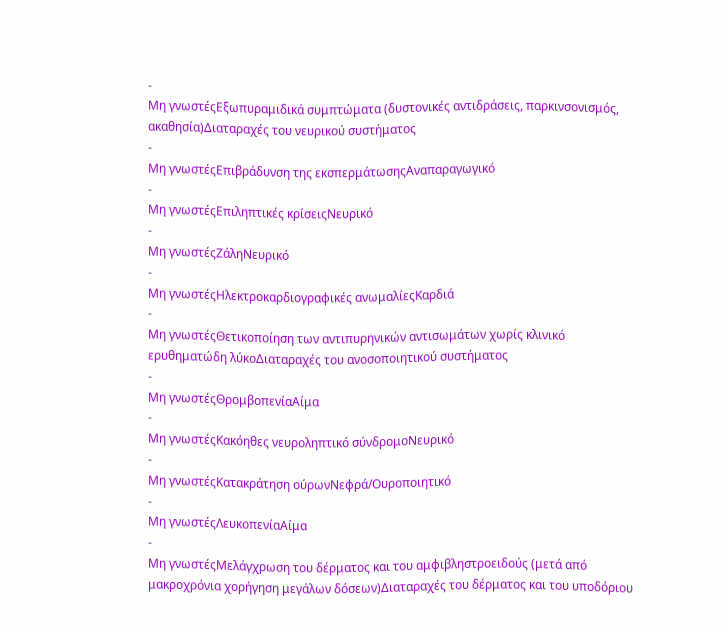-
Μη γνωστέςΕξωπυραμιδικά συμπτώματα (δυστονικές αντιδράσεις, παρκινσονισμός, ακαθησία)Διαταραχές του νευρικού συστήματος
-
Μη γνωστέςΕπιβράδυνση της εκσπερμάτωσηςΑναπαραγωγικό
-
Μη γνωστέςΕπιληπτικές κρίσειςΝευρικό
-
Μη γνωστέςΖάληΝευρικό
-
Μη γνωστέςΗλεκτροκαρδιογραφικές ανωμαλίεςΚαρδιά
-
Μη γνωστέςΘετικοποίηση των αντιπυρηνικών αντισωμάτων χωρίς κλινικό ερυθηματώδη λύκοΔιαταραχές του ανοσοποιητικού συστήματος
-
Μη γνωστέςΘρομβοπενίαΑίμα
-
Μη γνωστέςΚακόηθες νευροληπτικό σύνδρομοΝευρικό
-
Μη γνωστέςΚατακράτηση ούρωνΝεφρά/Ουροποιητικό
-
Μη γνωστέςΛευκοπενίαΑίμα
-
Μη γνωστέςΜελάγχρωση του δέρματος και του αμφιβληστροειδούς (μετά από μακροχρόνια χορήγηση μεγάλων δόσεων)Διαταραχές του δέρματος και του υποδόριου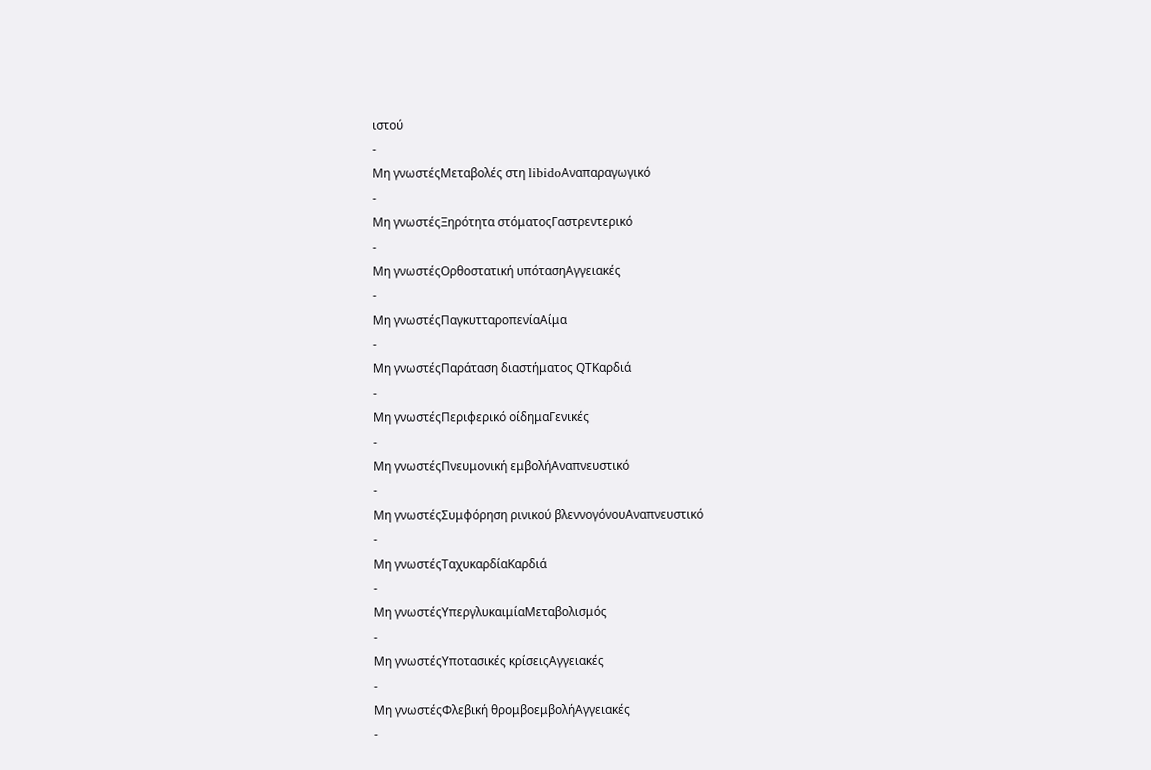ιστού
-
Μη γνωστέςΜεταβολές στη libidoΑναπαραγωγικό
-
Μη γνωστέςΞηρότητα στόματοςΓαστρεντερικό
-
Μη γνωστέςΟρθοστατική υπότασηΑγγειακές
-
Μη γνωστέςΠαγκυτταροπενίαΑίμα
-
Μη γνωστέςΠαράταση διαστήματος QTΚαρδιά
-
Μη γνωστέςΠεριφερικό οίδημαΓενικές
-
Μη γνωστέςΠνευμονική εμβολήΑναπνευστικό
-
Μη γνωστέςΣυμφόρηση ρινικού βλεννογόνουΑναπνευστικό
-
Μη γνωστέςΤαχυκαρδίαΚαρδιά
-
Μη γνωστέςΥπεργλυκαιμίαΜεταβολισμός
-
Μη γνωστέςΥποτασικές κρίσειςΑγγειακές
-
Μη γνωστέςΦλεβική θρομβοεμβολήΑγγειακές
-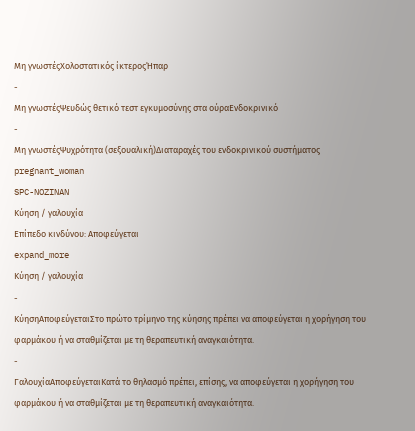Μη γνωστέςΧολοστατικός ίκτεροςΉπαρ
-
Μη γνωστέςΨευδώς θετικό τεστ εγκυμοσύνης στα ούραΕνδοκρινικό
-
Μη γνωστέςΨυχρότητα (σεξουαλική)Διαταραχές του ενδοκρινικού συστήματος
pregnant_woman
SPC-NOZINAN
Κύηση / γαλουχία
Επίπεδο κινδύνου: Αποφεύγεται
expand_more
Κύηση / γαλουχία
-
ΚύησηΑποφεύγεταιΣτο πρώτο τρίμηνο της κύησης πρέπει να αποφεύγεται η χορήγηση του φαρμάκου ή να σταθμίζεται με τη θεραπευτική αναγκαιότητα.
-
ΓαλουχίαΑποφεύγεταιΚατά το θηλασμό πρέπει, επίσης, να αποφεύγεται η χορήγηση του φαρμάκου ή να σταθμίζεται με τη θεραπευτική αναγκαιότητα.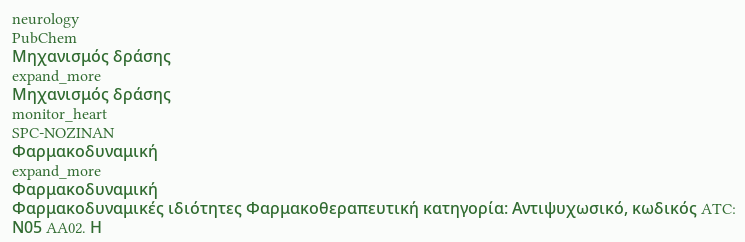neurology
PubChem
Μηχανισμός δράσης
expand_more
Μηχανισμός δράσης
monitor_heart
SPC-NOZINAN
Φαρμακοδυναμική
expand_more
Φαρμακοδυναμική
Φαρμακοδυναμικές ιδιότητες Φαρμακοθεραπευτική κατηγορία: Αντιψυχωσικό, κωδικός ATC: Ν05 AA02. Η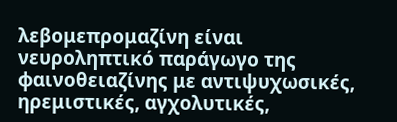λεβομεπρομαζίνη είναι νευροληπτικό παράγωγο της φαινοθειαζίνης με αντιψυχωσικές, ηρεμιστικές, αγχολυτικές,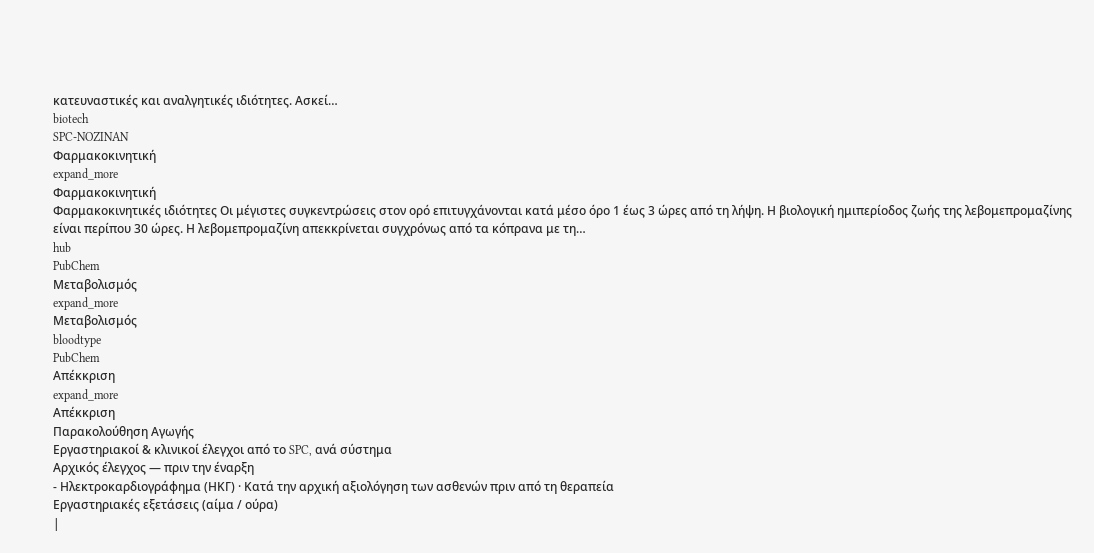κατευναστικές και αναλγητικές ιδιότητες. Ασκεί…
biotech
SPC-NOZINAN
Φαρμακοκινητική
expand_more
Φαρμακοκινητική
Φαρμακοκινητικές ιδιότητες Οι μέγιστες συγκεντρώσεις στον ορό επιτυγχάνονται κατά μέσο όρο 1 έως 3 ώρες από τη λήψη. Η βιολογική ημιπερίοδος ζωής της λεβομεπρομαζίνης είναι περίπου 30 ώρες. Η λεβομεπρομαζίνη απεκκρίνεται συγχρόνως από τα κόπρανα με τη…
hub
PubChem
Μεταβολισμός
expand_more
Μεταβολισμός
bloodtype
PubChem
Απέκκριση
expand_more
Απέκκριση
Παρακολούθηση Αγωγής
Εργαστηριακοί & κλινικοί έλεγχοι από το SPC, ανά σύστημα
Αρχικός έλεγχος — πριν την έναρξη
- Ηλεκτροκαρδιογράφημα (ΗΚΓ) · Κατά την αρχική αξιολόγηση των ασθενών πριν από τη θεραπεία
Εργαστηριακές εξετάσεις (αίμα / ούρα)
|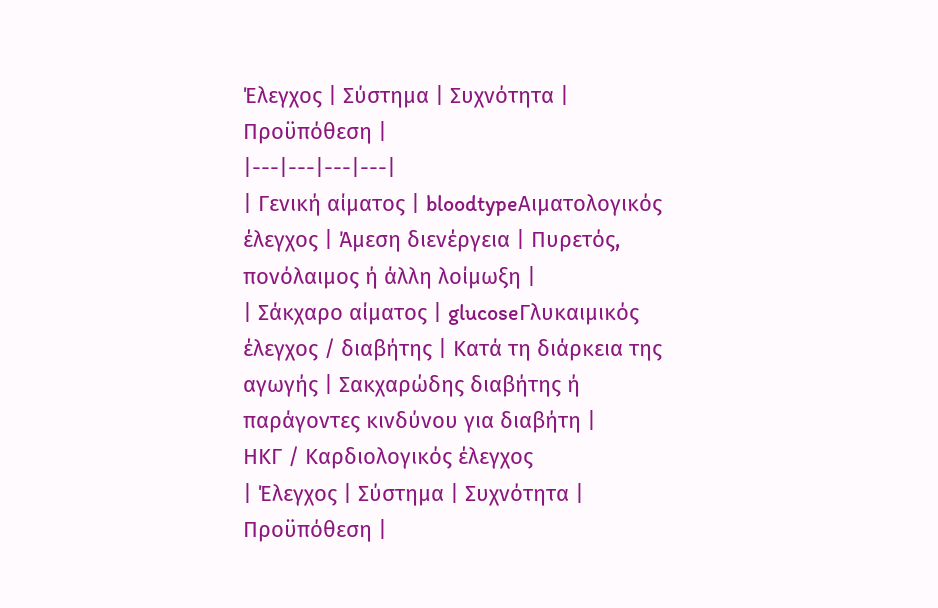Έλεγχος | Σύστημα | Συχνότητα | Προϋπόθεση |
|---|---|---|---|
| Γενική αίματος | bloodtypeΑιματολογικός έλεγχος | Άμεση διενέργεια | Πυρετός, πονόλαιμος ή άλλη λοίμωξη |
| Σάκχαρο αίματος | glucoseΓλυκαιμικός έλεγχος / διαβήτης | Κατά τη διάρκεια της αγωγής | Σακχαρώδης διαβήτης ή παράγοντες κινδύνου για διαβήτη |
ΗΚΓ / Καρδιολογικός έλεγχος
| Έλεγχος | Σύστημα | Συχνότητα | Προϋπόθεση |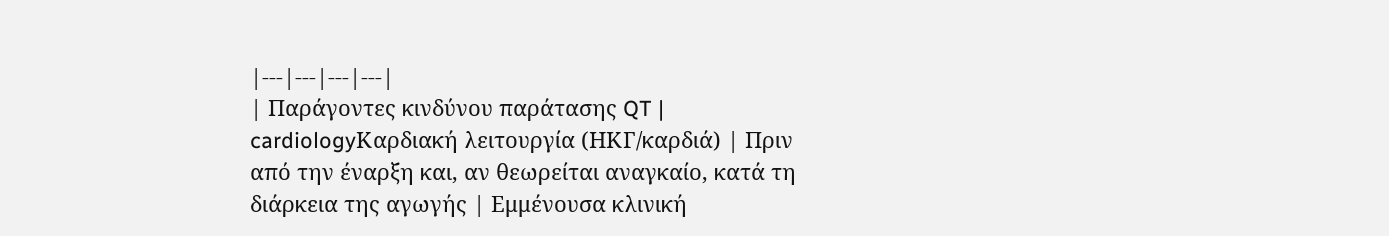|---|---|---|---|
| Παράγοντες κινδύνου παράτασης QT | cardiologyΚαρδιακή λειτουργία (ΗΚΓ/καρδιά) | Πριν από την έναρξη και, αν θεωρείται αναγκαίο, κατά τη διάρκεια της αγωγής | Εμμένουσα κλινική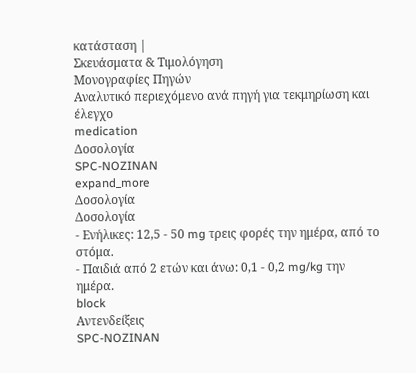κατάσταση |
Σκευάσματα & Τιμολόγηση
Μονογραφίες Πηγών
Αναλυτικό περιεχόμενο ανά πηγή για τεκμηρίωση και έλεγχο
medication
Δοσολογία
SPC-NOZINAN
expand_more
Δοσολογία
Δοσολογία
- Ενήλικες: 12,5 - 50 mg τρεις φορές την ημέρα, από το στόμα.
- Παιδιά από 2 ετών και άνω: 0,1 - 0,2 mg/kg την ημέρα.
block
Αντενδείξεις
SPC-NOZINAN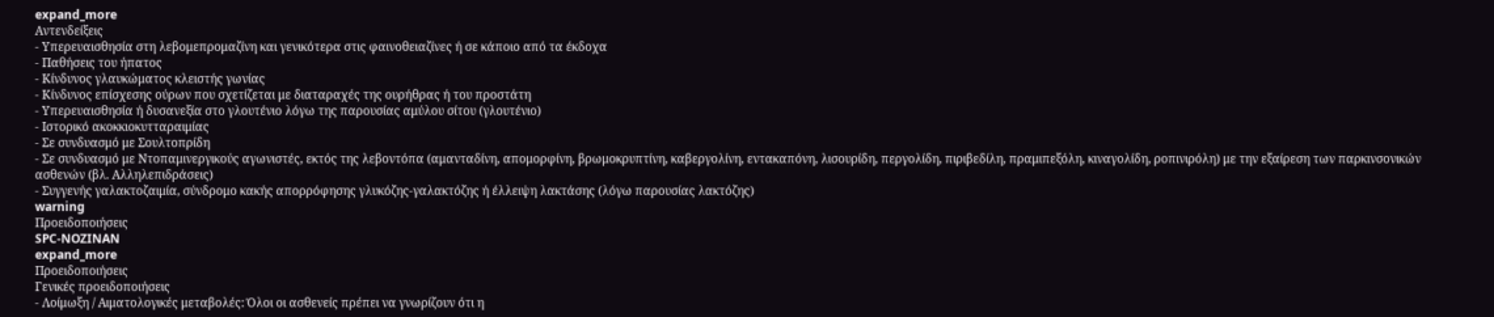expand_more
Αντενδείξεις
- Υπερευαισθησία στη λεβομεπρομαζίνη και γενικότερα στις φαινοθειαζίνες ή σε κάποιο από τα έκδοχα
- Παθήσεις του ήπατος
- Κίνδυνος γλαυκώματος κλειστής γωνίας
- Κίνδυνος επίσχεσης ούρων που σχετίζεται με διαταραχές της ουρήθρας ή του προστάτη
- Υπερευαισθησία ή δυσανεξία στο γλουτένιο λόγω της παρουσίας αμύλου σίτου (γλουτένιο)
- Ιστορικό ακοκκιοκυτταραιμίας
- Σε συνδυασμό με Σουλτοπρίδη
- Σε συνδυασμό με Ντοπαμινεργικούς αγωνιστές, εκτός της λεβοντόπα (αμανταδίνη, απομορφίνη, βρωμοκρυπτίνη, καβεργολίνη, εντακαπόνη, λισουρίδη, περγολίδη, πιριβεδίλη, πραμιπεξόλη, κιναγολίδη, ροπινιρόλη) με την εξαίρεση των παρκινσονικών ασθενών (βλ. Αλληλεπιδράσεις)
- Συγγενής γαλακτοζαιμία, σύνδρομο κακής απορρόφησης γλυκόζης-γαλακτόζης ή έλλειψη λακτάσης (λόγω παρουσίας λακτόζης)
warning
Προειδοποιήσεις
SPC-NOZINAN
expand_more
Προειδοποιήσεις
Γενικές προειδοποιήσεις
- Λοίμωξη / Αιματολογικές μεταβολές: Όλοι οι ασθενείς πρέπει να γνωρίζουν ότι η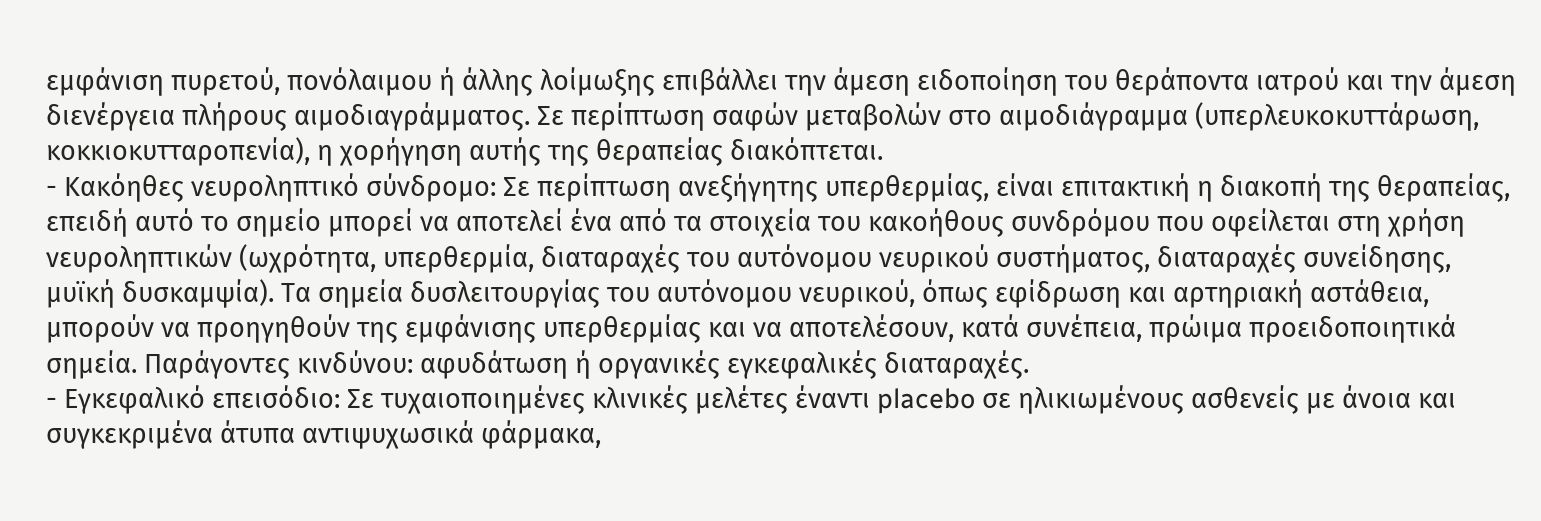εμφάνιση πυρετού, πονόλαιμου ή άλλης λοίμωξης επιβάλλει την άμεση ειδοποίηση του θεράποντα ιατρού και την άμεση διενέργεια πλήρους αιμοδιαγράμματος. Σε περίπτωση σαφών μεταβολών στο αιμοδιάγραμμα (υπερλευκοκυττάρωση, κοκκιοκυτταροπενία), η χορήγηση αυτής της θεραπείας διακόπτεται.
- Κακόηθες νευροληπτικό σύνδρομο: Σε περίπτωση ανεξήγητης υπερθερμίας, είναι επιτακτική η διακοπή της θεραπείας, επειδή αυτό το σημείο μπορεί να αποτελεί ένα από τα στοιχεία του κακοήθους συνδρόμου που οφείλεται στη χρήση νευροληπτικών (ωχρότητα, υπερθερμία, διαταραχές του αυτόνομου νευρικού συστήματος, διαταραχές συνείδησης, μυϊκή δυσκαμψία). Τα σημεία δυσλειτουργίας του αυτόνομου νευρικού, όπως εφίδρωση και αρτηριακή αστάθεια, μπορούν να προηγηθούν της εμφάνισης υπερθερμίας και να αποτελέσουν, κατά συνέπεια, πρώιμα προειδοποιητικά σημεία. Παράγοντες κινδύνου: αφυδάτωση ή οργανικές εγκεφαλικές διαταραχές.
- Εγκεφαλικό επεισόδιο: Σε τυχαιοποιημένες κλινικές μελέτες έναντι placebo σε ηλικιωμένους ασθενείς με άνοια και συγκεκριμένα άτυπα αντιψυχωσικά φάρμακα,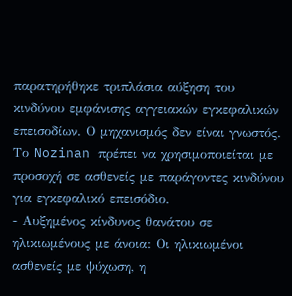παρατηρήθηκε τριπλάσια αύξηση του κινδύνου εμφάνισης αγγειακών εγκεφαλικών επεισοδίων. Ο μηχανισμός δεν είναι γνωστός. Το Nozinan πρέπει να χρησιμοποιείται με προσοχή σε ασθενείς με παράγοντες κινδύνου για εγκεφαλικό επεισόδιο.
- Αυξημένος κίνδυνος θανάτου σε ηλικιωμένους με άνοια: Οι ηλικιωμένοι ασθενείς με ψύχωση, η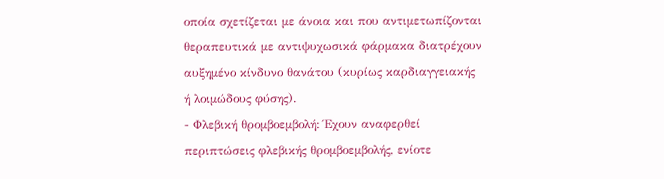οποία σχετίζεται με άνοια και που αντιμετωπίζονται θεραπευτικά με αντιψυχωσικά φάρμακα διατρέχουν αυξημένο κίνδυνο θανάτου (κυρίως καρδιαγγειακής ή λοιμώδους φύσης).
- Φλεβική θρομβοεμβολή: Έχουν αναφερθεί περιπτώσεις φλεβικής θρομβοεμβολής, ενίοτε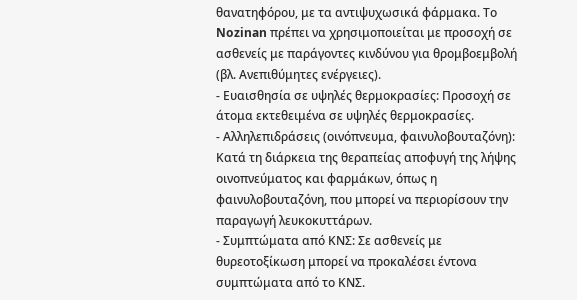θανατηφόρου, με τα αντιψυχωσικά φάρμακα. Το Nozinan πρέπει να χρησιμοποιείται με προσοχή σε ασθενείς με παράγοντες κινδύνου για θρομβοεμβολή (βλ. Ανεπιθύμητες ενέργειες).
- Ευαισθησία σε υψηλές θερμοκρασίες: Προσοχή σε άτομα εκτεθειμένα σε υψηλές θερμοκρασίες.
- Αλληλεπιδράσεις (οινόπνευμα, φαινυλοβουταζόνη): Κατά τη διάρκεια της θεραπείας αποφυγή της λήψης οινοπνεύματος και φαρμάκων, όπως η φαινυλοβουταζόνη, που μπορεί να περιορίσουν την παραγωγή λευκοκυττάρων.
- Συμπτώματα από ΚΝΣ: Σε ασθενείς με θυρεοτοξίκωση μπορεί να προκαλέσει έντονα συμπτώματα από το ΚΝΣ.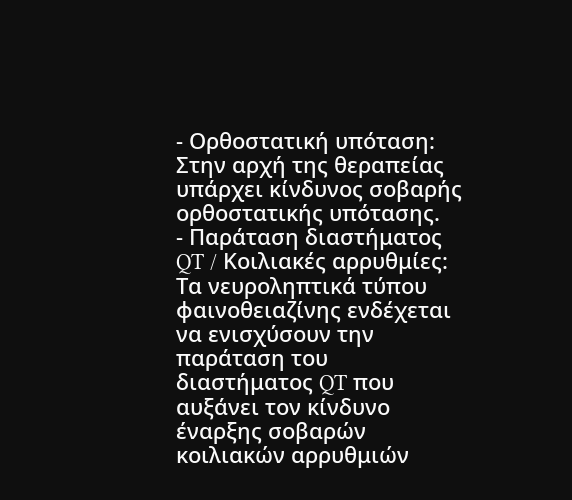- Ορθοστατική υπόταση: Στην αρχή της θεραπείας υπάρχει κίνδυνος σοβαρής ορθοστατικής υπότασης.
- Παράταση διαστήματος QT / Κοιλιακές αρρυθμίες: Τα νευροληπτικά τύπου φαινοθειαζίνης ενδέχεται να ενισχύσουν την παράταση του διαστήματος QT που αυξάνει τον κίνδυνο έναρξης σοβαρών κοιλιακών αρρυθμιών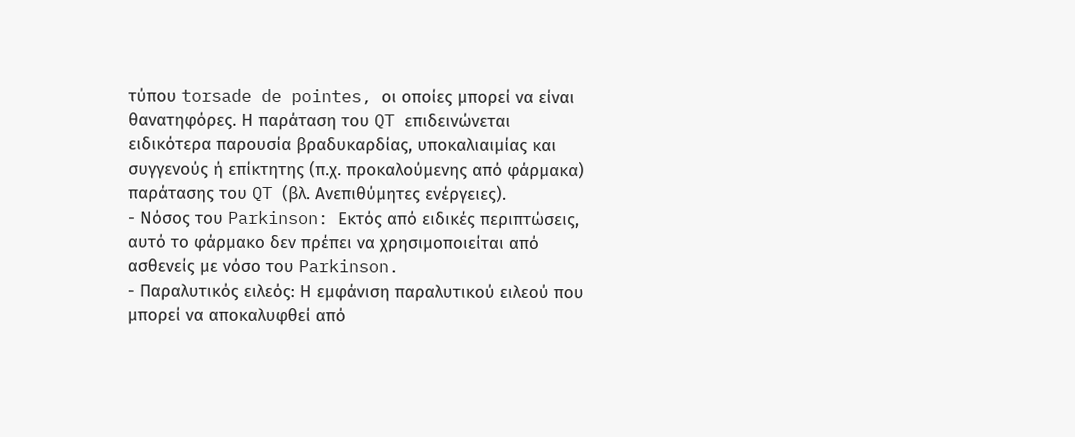τύπου torsade de pointes, οι οποίες μπορεί να είναι θανατηφόρες. Η παράταση του QT επιδεινώνεται ειδικότερα παρουσία βραδυκαρδίας, υποκαλιαιμίας και συγγενούς ή επίκτητης (π.χ. προκαλούμενης από φάρμακα) παράτασης του QT (βλ. Ανεπιθύμητες ενέργειες).
- Νόσος του Parkinson: Εκτός από ειδικές περιπτώσεις, αυτό το φάρμακο δεν πρέπει να χρησιμοποιείται από ασθενείς με νόσο του Parkinson.
- Παραλυτικός ειλεός: Η εμφάνιση παραλυτικού ειλεού που μπορεί να αποκαλυφθεί από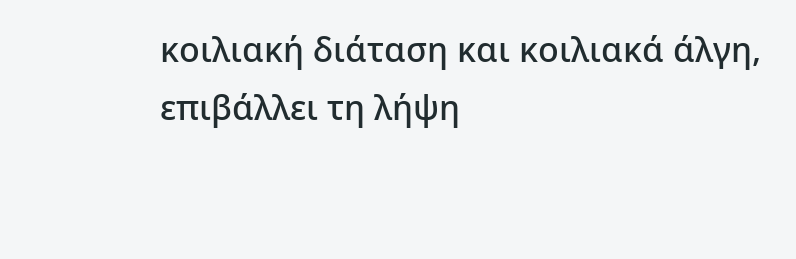κοιλιακή διάταση και κοιλιακά άλγη, επιβάλλει τη λήψη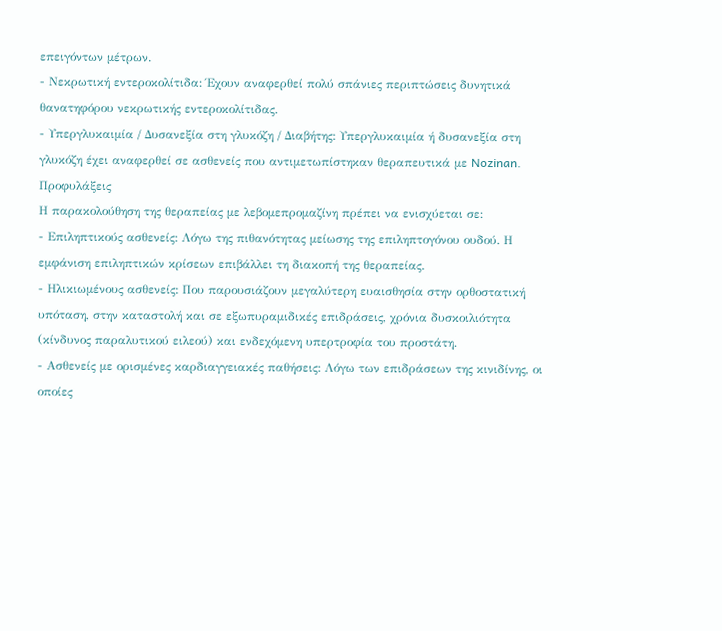επειγόντων μέτρων.
- Νεκρωτική εντεροκολίτιδα: Έχουν αναφερθεί πολύ σπάνιες περιπτώσεις δυνητικά θανατηφόρου νεκρωτικής εντεροκολίτιδας.
- Υπεργλυκαιμία / Δυσανεξία στη γλυκόζη / Διαβήτης: Υπεργλυκαιμία ή δυσανεξία στη γλυκόζη έχει αναφερθεί σε ασθενείς που αντιμετωπίστηκαν θεραπευτικά με Nozinan.
Προφυλάξεις
Η παρακολούθηση της θεραπείας με λεβομεπρομαζίνη πρέπει να ενισχύεται σε:
- Επιληπτικούς ασθενείς: Λόγω της πιθανότητας μείωσης της επιληπτογόνου ουδού. Η εμφάνιση επιληπτικών κρίσεων επιβάλλει τη διακοπή της θεραπείας.
- Ηλικιωμένους ασθενείς: Που παρουσιάζουν μεγαλύτερη ευαισθησία στην ορθοστατική υπόταση, στην καταστολή και σε εξωπυραμιδικές επιδράσεις, χρόνια δυσκοιλιότητα (κίνδυνος παραλυτικού ειλεού) και ενδεχόμενη υπερτροφία του προστάτη.
- Ασθενείς με ορισμένες καρδιαγγειακές παθήσεις: Λόγω των επιδράσεων της κινιδίνης, οι οποίες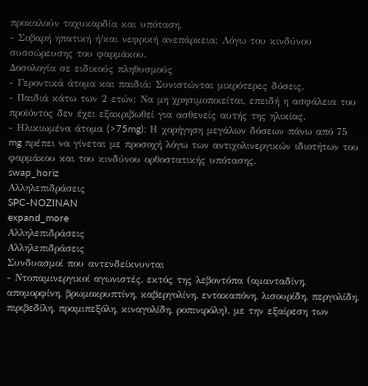προκαλούν ταχυκαρδία και υπόταση.
- Σοβαρή ηπατική ή/και νεφρική ανεπάρκεια: Λόγω του κινδύνου συσσώρευσης του φαρμάκου.
Δοσολογία σε ειδικούς πληθυσμούς
- Γεροντικά άτομα και παιδιά: Συνιστώνται μικρότερες δόσεις.
- Παιδιά κάτω των 2 ετών: Να μη χρησιμοποιείται, επειδή η ασφάλεια του προϊόντος δεν έχει εξακριβωθεί για ασθενείς αυτής της ηλικίας.
- Ηλικιωμένα άτομα (>75mg): Η χορήγηση μεγάλων δόσεων πάνω από 75 mg πρέπει να γίνεται με προσοχή λόγω των αντιχολινεργικών ιδιοτήτων του φαρμάκου και του κινδύνου ορθοστατικής υπότασης.
swap_horiz
Αλληλεπιδράσεις
SPC-NOZINAN
expand_more
Αλληλεπιδράσεις
Αλληλεπιδράσεις
Συνδυασμοί που αντενδείκνυνται
- Ντοπαμινεργικοί αγωνιστές, εκτός της λεβοντόπα (αμανταδίνη, απομορφίνη, βρωμοκρυπτίνη, καβεργολίνη, εντακαπόνη, λισουρίδη, περγολίδη, πιριβεδίλη, πραμιπεξόλη, κιναγολίδη, ροπινιρόλη), με την εξαίρεση των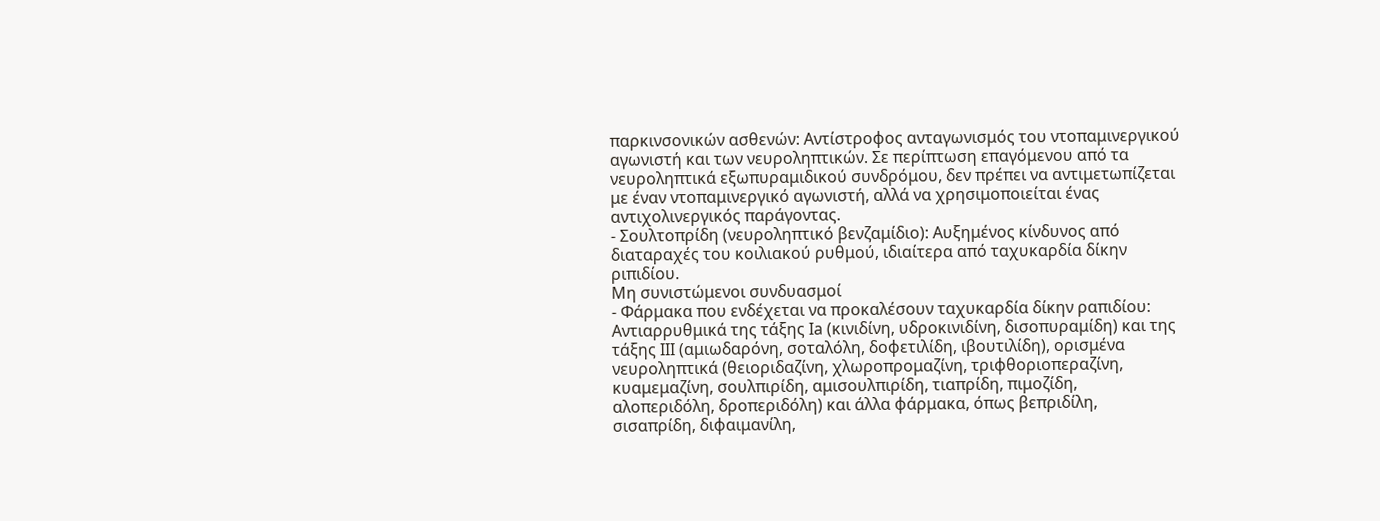παρκινσονικών ασθενών: Αντίστροφος ανταγωνισμός του ντοπαμινεργικού αγωνιστή και των νευροληπτικών. Σε περίπτωση επαγόμενου από τα νευροληπτικά εξωπυραμιδικού συνδρόμου, δεν πρέπει να αντιμετωπίζεται με έναν ντοπαμινεργικό αγωνιστή, αλλά να χρησιμοποιείται ένας αντιχολινεργικός παράγοντας.
- Σουλτοπρίδη (νευροληπτικό βενζαμίδιο): Αυξημένος κίνδυνος από διαταραχές του κοιλιακού ρυθμού, ιδιαίτερα από ταχυκαρδία δίκην ριπιδίου.
Μη συνιστώμενοι συνδυασμοί
- Φάρμακα που ενδέχεται να προκαλέσουν ταχυκαρδία δίκην ραπιδίου: Αντιαρρυθμικά της τάξης Ιa (κινιδίνη, υδροκινιδίνη, δισοπυραμίδη) και της τάξης ΙΙΙ (αμιωδαρόνη, σοταλόλη, δοφετιλίδη, ιβουτιλίδη), ορισμένα νευροληπτικά (θειοριδαζίνη, χλωροπρομαζίνη, τριφθοριοπεραζίνη, κυαμεμαζίνη, σουλπιρίδη, αμισουλπιρίδη, τιαπρίδη, πιμοζίδη, αλοπεριδόλη, δροπεριδόλη) και άλλα φάρμακα, όπως βεπριδίλη, σισαπρίδη, διφαιμανίλη,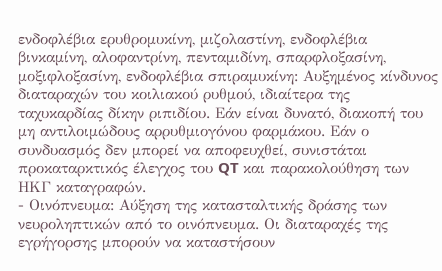ενδοφλέβια ερυθρομυκίνη, μιζολαστίνη, ενδοφλέβια βινκαμίνη, αλοφαντρίνη, πενταμιδίνη, σπαρφλοξασίνη, μοξιφλοξασίνη, ενδοφλέβια σπιραμυκίνη: Αυξημένος κίνδυνος διαταραχών του κοιλιακού ρυθμού, ιδιαίτερα της ταχυκαρδίας δίκην ριπιδίου. Εάν είναι δυνατό, διακοπή του μη αντιλοιμώδους αρρυθμιογόνου φαρμάκου. Εάν ο συνδυασμός δεν μπορεί να αποφευχθεί, συνιστάται προκαταρκτικός έλεγχος του QT και παρακολούθηση των ΗΚΓ καταγραφών.
- Οινόπνευμα: Αύξηση της κατασταλτικής δράσης των νευροληπτικών από το οινόπνευμα. Οι διαταραχές της εγρήγορσης μπορούν να καταστήσουν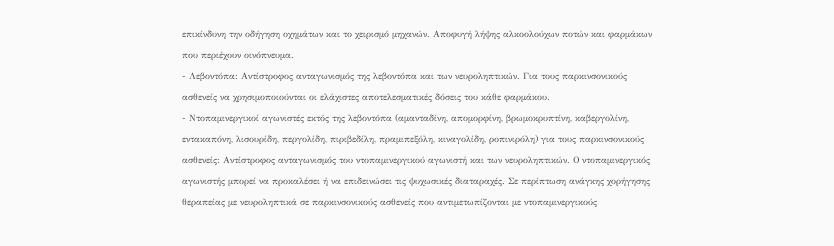επικίνδυνη την οδήγηση οχημάτων και το χειρισμό μηχανών. Αποφυγή λήψης αλκοολούχων ποτών και φαρμάκων που περιέχουν οινόπνευμα.
- Λεβοντόπα: Αντίστροφος ανταγωνισμός της λεβοντόπα και των νευροληπτικών. Για τους παρκινσονικούς ασθενείς να χρησιμοποιούνται οι ελάχιστες αποτελεσματικές δόσεις του κάθε φαρμάκου.
- Ντοπαμινεργικοί αγωνιστές εκτός της λεβοντόπα (αμανταδίνη, απομορφίνη, βρωμοκρυπτίνη, καβεργολίνη, εντακαπόνη, λισουρίδη, περγολίδη, πιριβεδίλη, πραμιπεξόλη, κιναγολίδη, ροπινιρόλη) για τους παρκινσονικούς ασθενείς: Αντίστροφος ανταγωνισμός του ντοπαμινεργικού αγωνιστή και των νευροληπτικών. Ο ντοπαμινεργικός αγωνιστής μπορεί να προκαλέσει ή να επιδεινώσει τις ψυχωσικές διαταραχές. Σε περίπτωση ανάγκης χορήγησης θεραπείας με νευροληπτικά σε παρκινσονικούς ασθενείς που αντιμετωπίζονται με ντοπαμινεργικούς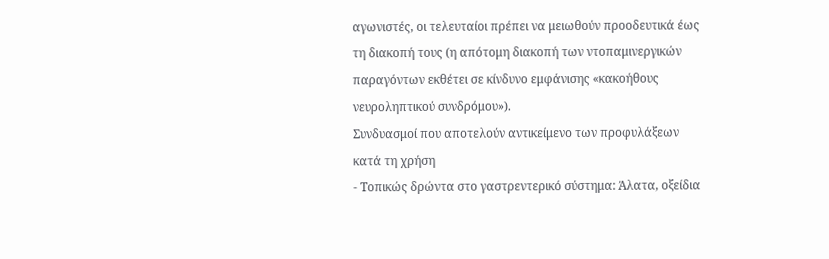αγωνιστές, οι τελευταίοι πρέπει να μειωθούν προοδευτικά έως τη διακοπή τους (η απότομη διακοπή των ντοπαμινεργικών παραγόντων εκθέτει σε κίνδυνο εμφάνισης «κακοήθους νευροληπτικού συνδρόμου»).
Συνδυασμοί που αποτελούν αντικείμενο των προφυλάξεων κατά τη χρήση
- Τοπικώς δρώντα στο γαστρεντερικό σύστημα: Άλατα, οξείδια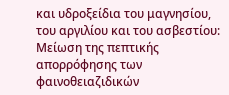και υδροξείδια του μαγνησίου, του αργιλίου και του ασβεστίου: Μείωση της πεπτικής απορρόφησης των φαινοθειαζιδικών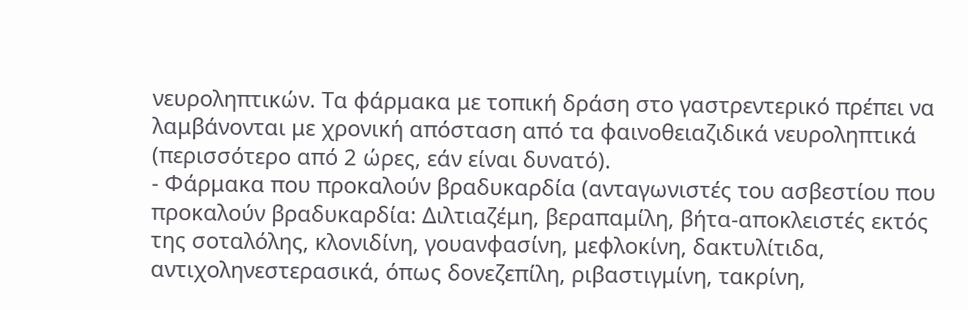νευροληπτικών. Tα φάρμακα με τοπική δράση στο γαστρεντερικό πρέπει να λαμβάνονται με χρονική απόσταση από τα φαινοθειαζιδικά νευροληπτικά (περισσότερο από 2 ώρες, εάν είναι δυνατό).
- Φάρμακα που προκαλούν βραδυκαρδία (ανταγωνιστές του ασβεστίου που προκαλούν βραδυκαρδία: Διλτιαζέμη, βεραπαμίλη, βήτα-αποκλειστές εκτός της σοταλόλης, κλονιδίνη, γουανφασίνη, μεφλοκίνη, δακτυλίτιδα, αντιχοληνεστερασικά, όπως δονεζεπίλη, ριβαστιγμίνη, τακρίνη,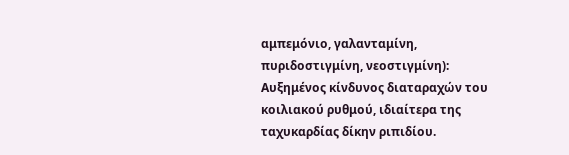αμπεμόνιο, γαλανταμίνη, πυριδοστιγμίνη, νεοστιγμίνη): Αυξημένος κίνδυνος διαταραχών του κοιλιακού ρυθμού, ιδιαίτερα της ταχυκαρδίας δίκην ριπιδίου.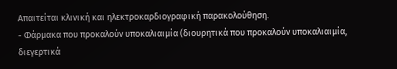Απαιτείται κλινική και ηλεκτροκαρδιογραφική παρακολούθηση.
- Φάρμακα που προκαλούν υποκαλιαιμία (διουρητικά που προκαλούν υποκαλιαιμία, διεγερτικά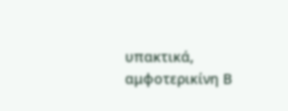υπακτικά, αμφοτερικίνη Β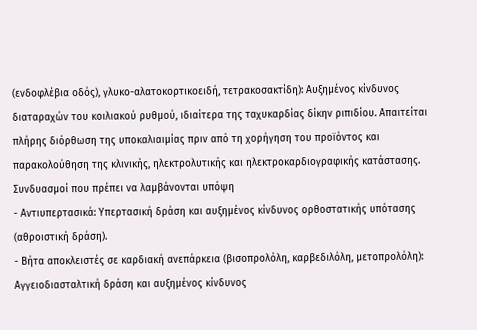(ενδοφλέβια οδός), γλυκο-αλατοκορτικοειδή, τετρακοσακτίδη): Αυξημένος κίνδυνος διαταραχών του κοιλιακού ρυθμού, ιδιαίτερα της ταχυκαρδίας δίκην ριπιδίου. Απαιτείται πλήρης διόρθωση της υποκαλιαιμίας πριν από τη χορήγηση του προϊόντος και παρακολούθηση της κλινικής, ηλεκτρολυτικής και ηλεκτροκαρδιογραφικής κατάστασης.
Συνδυασμοί που πρέπει να λαμβάνονται υπόψη
- Αντιυπερτασικά: Υπερτασική δράση και αυξημένος κίνδυνος ορθοστατικής υπότασης (αθροιστική δράση).
- Βήτα αποκλειστές σε καρδιακή ανεπάρκεια (βισοπρολόλη, καρβεδιλόλη, μετοπρολόλη): Αγγειοδιασταλτική δράση και αυξημένος κίνδυνος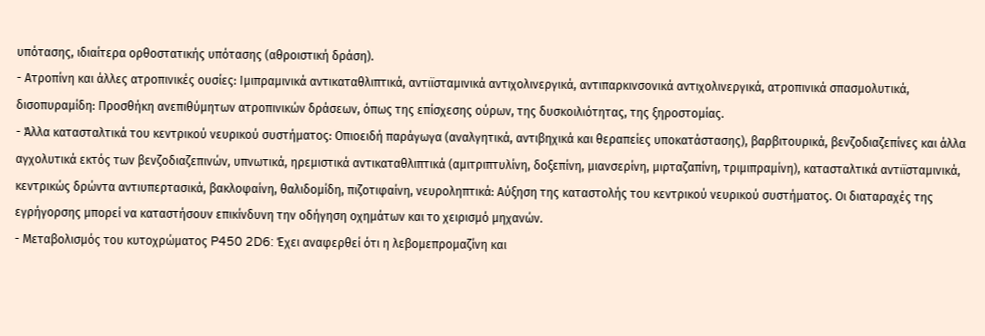υπότασης, ιδιαίτερα ορθοστατικής υπότασης (αθροιστική δράση).
- Ατροπίνη και άλλες ατροπινικές ουσίες: Ιμιπραμινικά αντικαταθλιπτικά, αντιϊσταμινικά αντιχολινεργικά, αντιπαρκινσονικά αντιχολινεργικά, ατροπινικά σπασμολυτικά, δισοπυραμίδη: Προσθήκη ανεπιθύμητων ατροπινικών δράσεων, όπως της επίσχεσης ούρων, της δυσκοιλιότητας, της ξηροστομίας.
- Άλλα κατασταλτικά του κεντρικού νευρικού συστήματος: Οπιοειδή παράγωγα (αναλγητικά, αντιβηχικά και θεραπείες υποκατάστασης), βαρβιτουρικά, βενζοδιαζεπίνες και άλλα αγχολυτικά εκτός των βενζοδιαζεπινών, υπνωτικά, ηρεμιστικά αντικαταθλιπτικά (αμιτριπτυλίνη, δοξεπίνη, μιανσερίνη, μιρταζαπίνη, τριμιπραμίνη), κατασταλτικά αντιϊσταμινικά, κεντρικώς δρώντα αντιυπερτασικά, βακλοφαίνη, θαλιδομίδη, πιζοτιφαίνη, νευροληπτικά: Αύξηση της καταστολής του κεντρικού νευρικού συστήματος. Οι διαταραχές της εγρήγορσης μπορεί να καταστήσουν επικίνδυνη την οδήγηση οχημάτων και το χειρισμό μηχανών.
- Μεταβολισμός του κυτοχρώματος P450 2D6: Έχει αναφερθεί ότι η λεβομεπρομαζίνη και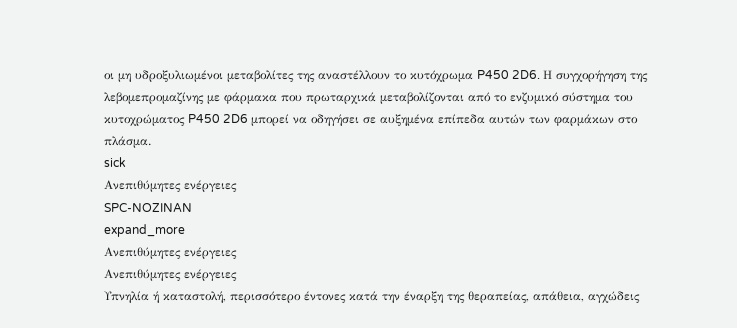οι μη υδροξυλιωμένοι μεταβολίτες της αναστέλλουν το κυτόχρωμα P450 2D6. Η συγχορήγηση της λεβομεπρομαζίνης με φάρμακα που πρωταρχικά μεταβολίζονται από το ενζυμικό σύστημα του κυτοχρώματος P450 2D6 μπορεί να οδηγήσει σε αυξημένα επίπεδα αυτών των φαρμάκων στο πλάσμα.
sick
Ανεπιθύμητες ενέργειες
SPC-NOZINAN
expand_more
Ανεπιθύμητες ενέργειες
Ανεπιθύμητες ενέργειες
Υπνηλία ή καταστολή, περισσότερο έντονες κατά την έναρξη της θεραπείας, απάθεια, αγχώδεις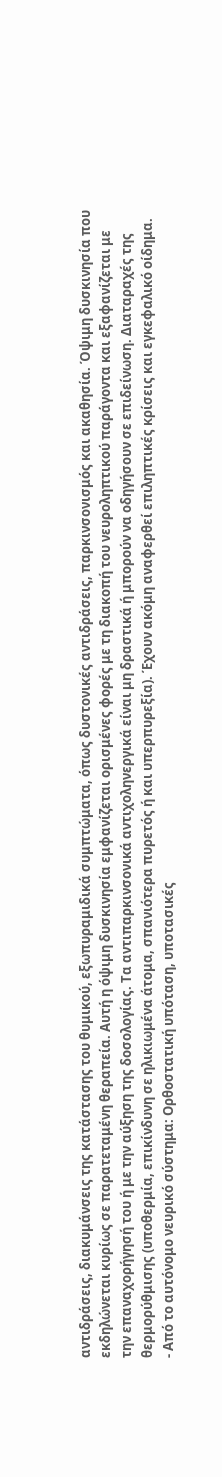αντιδράσεις, διακυμάνσεις της κατάστασης του θυμικού, εξωπυραμιδικά συμπτώματα, όπως δυστονικές αντιδράσεις, παρκινσονισμός και ακαθησία. Όψιμη δυσκινησία που εκδηλώνεται κυρίως σε παρατεταμένη θεραπεία. Αυτή η όψιμη δυσκινησία εμφανίζεται ορισμένες φορές με τη διακοπή του νευροληπτικού παράγοντα και εξαφανίζεται με την επαναχορήγησή του ή με την αύξηση της δοσολογίας. Τα αντιπαρκινσονικά αντιχοληνεργικά είναι μη δραστικά ή μπορούν να οδηγήσουν σε επιδείνωση. Διαταραχές της θερμορύθμισης (υποθερμία, επικίνδυνη σε ηλικιωμένα άτομα, σπανιότερα πυρετός ή και υπερπυρεξία). Έχουν ακόμη αναφερθεί επιληπτικές κρίσεις και εγκεφαλικό οίδημα.
- Από το αυτόνομο νευρικό σύστημα: Ορθοστατική υπόταση, υποτασικές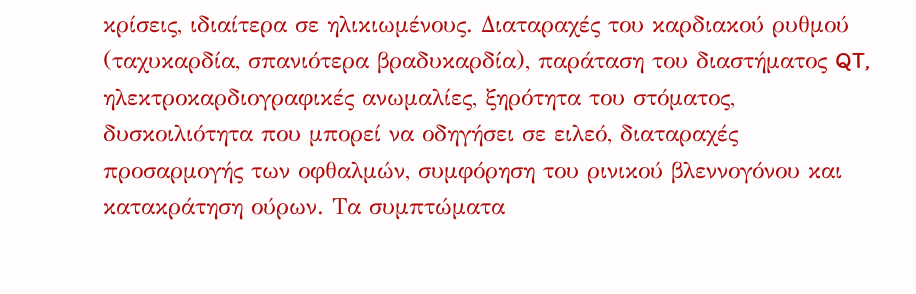κρίσεις, ιδιαίτερα σε ηλικιωμένους. Διαταραχές του καρδιακού ρυθμού (ταχυκαρδία, σπανιότερα βραδυκαρδία), παράταση του διαστήματος QT, ηλεκτροκαρδιογραφικές ανωμαλίες, ξηρότητα του στόματος, δυσκοιλιότητα που μπορεί να οδηγήσει σε ειλεό, διαταραχές προσαρμογής των οφθαλμών, συμφόρηση του ρινικού βλεννογόνου και κατακράτηση ούρων. Τα συμπτώματα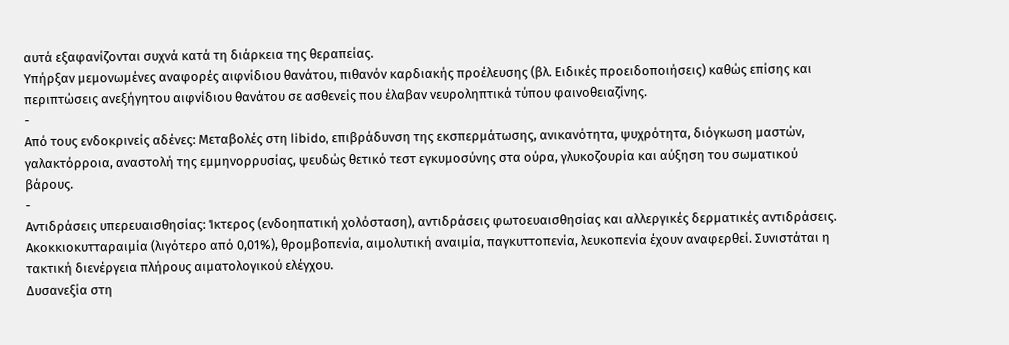αυτά εξαφανίζονται συχνά κατά τη διάρκεια της θεραπείας.
Υπήρξαν μεμονωμένες αναφορές αιφνίδιου θανάτου, πιθανόν καρδιακής προέλευσης (βλ. Ειδικές προειδοποιήσεις) καθώς επίσης και περιπτώσεις ανεξήγητου αιφνίδιου θανάτου σε ασθενείς που έλαβαν νευροληπτικά τύπου φαινοθειαζίνης.
-
Από τους ενδοκρινείς αδένες: Μεταβολές στη libido, επιβράδυνση της εκσπερμάτωσης, ανικανότητα, ψυχρότητα, διόγκωση μαστών, γαλακτόρροια, αναστολή της εμμηνορρυσίας, ψευδώς θετικό τεστ εγκυμοσύνης στα ούρα, γλυκοζουρία και αύξηση του σωματικού βάρους.
-
Αντιδράσεις υπερευαισθησίας: Ίκτερος (ενδοηπατική χολόσταση), αντιδράσεις φωτοευαισθησίας και αλλεργικές δερματικές αντιδράσεις. Ακοκκιοκυτταραιμία (λιγότερο από 0,01%), θρομβοπενία, αιμολυτική αναιμία, παγκυττοπενία, λευκοπενία έχουν αναφερθεί. Συνιστάται η τακτική διενέργεια πλήρους αιματολογικού ελέγχου.
Δυσανεξία στη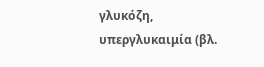γλυκόζη, υπεργλυκαιμία (βλ.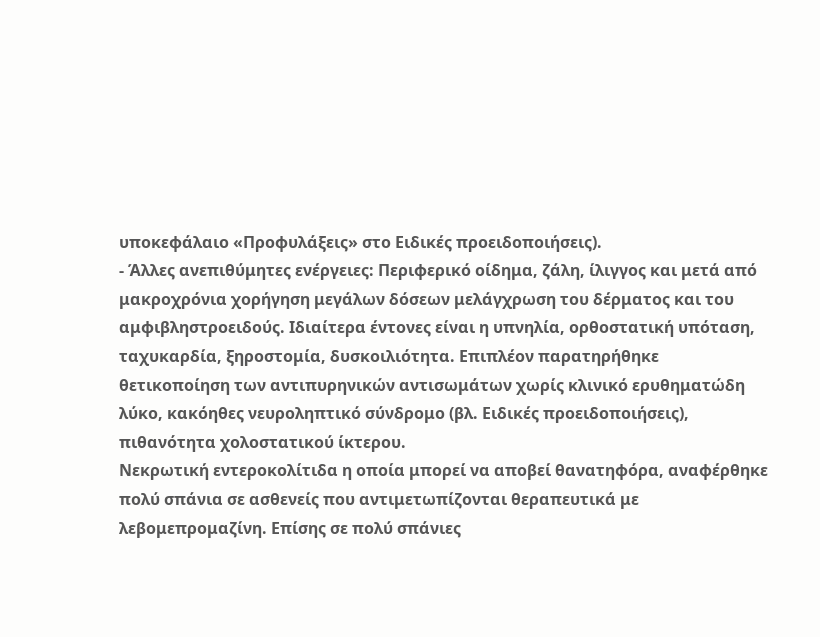υποκεφάλαιο «Προφυλάξεις» στο Ειδικές προειδοποιήσεις).
- Άλλες ανεπιθύμητες ενέργειες: Περιφερικό οίδημα, ζάλη, ίλιγγος και μετά από μακροχρόνια χορήγηση μεγάλων δόσεων μελάγχρωση του δέρματος και του αμφιβληστροειδούς. Ιδιαίτερα έντονες είναι η υπνηλία, ορθοστατική υπόταση, ταχυκαρδία, ξηροστομία, δυσκοιλιότητα. Επιπλέον παρατηρήθηκε θετικοποίηση των αντιπυρηνικών αντισωμάτων χωρίς κλινικό ερυθηματώδη λύκο, κακόηθες νευροληπτικό σύνδρομο (βλ. Ειδικές προειδοποιήσεις), πιθανότητα χολοστατικού ίκτερου.
Νεκρωτική εντεροκολίτιδα η οποία μπορεί να αποβεί θανατηφόρα, αναφέρθηκε πολύ σπάνια σε ασθενείς που αντιμετωπίζονται θεραπευτικά με λεβομεπρομαζίνη. Επίσης σε πολύ σπάνιες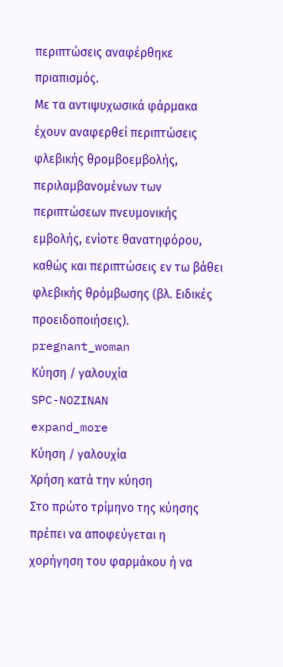περιπτώσεις αναφέρθηκε πριαπισμός.
Με τα αντιψυχωσικά φάρμακα έχουν αναφερθεί περιπτώσεις φλεβικής θρομβοεμβολής, περιλαμβανομένων των περιπτώσεων πνευμονικής εμβολής, ενίοτε θανατηφόρου, καθώς και περιπτώσεις εν τω βάθει φλεβικής θρόμβωσης (βλ. Ειδικές προειδοποιήσεις).
pregnant_woman
Κύηση / γαλουχία
SPC-NOZINAN
expand_more
Κύηση / γαλουχία
Χρήση κατά την κύηση
Στο πρώτο τρίμηνο της κύησης πρέπει να αποφεύγεται η χορήγηση του φαρμάκου ή να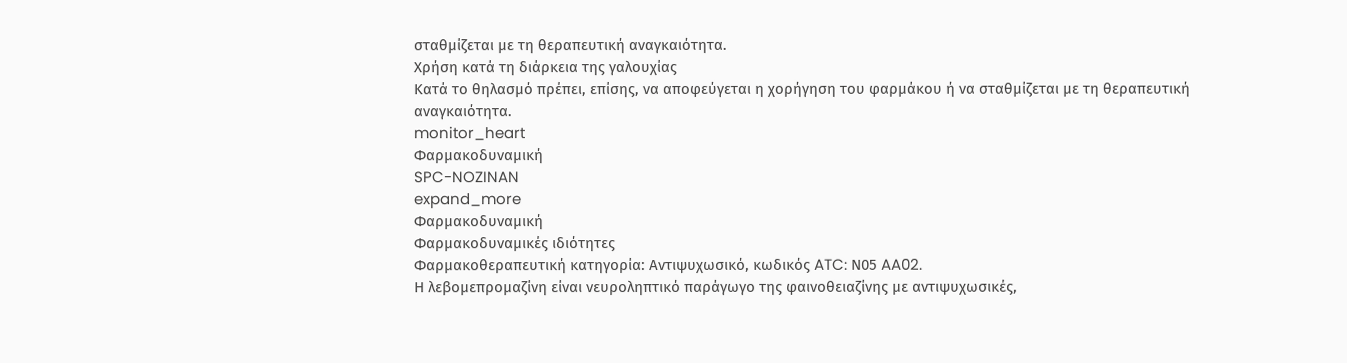σταθμίζεται με τη θεραπευτική αναγκαιότητα.
Χρήση κατά τη διάρκεια της γαλoυχίας
Κατά το θηλασμό πρέπει, επίσης, να αποφεύγεται η χορήγηση του φαρμάκου ή να σταθμίζεται με τη θεραπευτική αναγκαιότητα.
monitor_heart
Φαρμακοδυναμική
SPC-NOZINAN
expand_more
Φαρμακοδυναμική
Φαρμακοδυναμικές ιδιότητες
Φαρμακοθεραπευτική κατηγορία: Αντιψυχωσικό, κωδικός ATC: Ν05 AA02.
Η λεβομεπρομαζίνη είναι νευροληπτικό παράγωγο της φαινοθειαζίνης με αντιψυχωσικές,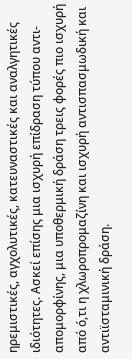ηρεμιστικές, αγχολυτικές, κατευναστικές και αναλγητικές ιδιότητες. Ασκεί επίσης μια ισχυρή επίδραση τύπου αντι-απομορφίνης, μια υποθερμική δράση τρεις φορές πιο ισχυρή από ό,τι η χλωροπρομαζίνη και ισχυρή αντισπασμωδική και αντιϊσταμινική δράση.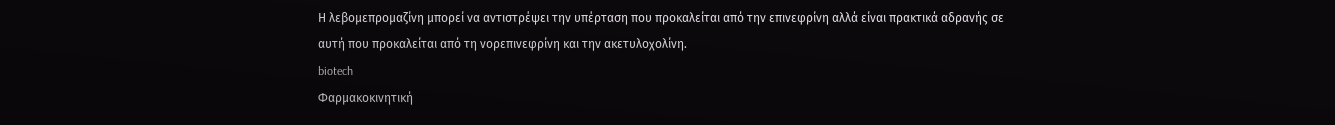Η λεβομεπρομαζίνη μπορεί να αντιστρέψει την υπέρταση που προκαλείται από την επινεφρίνη αλλά είναι πρακτικά αδρανής σε αυτή που προκαλείται από τη νορεπινεφρίνη και την ακετυλοχολίνη.
biotech
Φαρμακοκινητική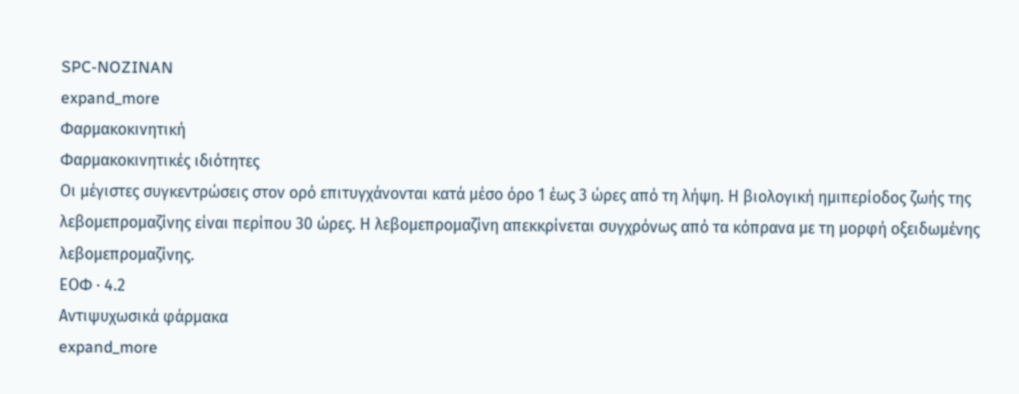SPC-NOZINAN
expand_more
Φαρμακοκινητική
Φαρμακοκινητικές ιδιότητες
Οι μέγιστες συγκεντρώσεις στον ορό επιτυγχάνονται κατά μέσο όρο 1 έως 3 ώρες από τη λήψη. Η βιολογική ημιπερίοδος ζωής της λεβομεπρομαζίνης είναι περίπου 30 ώρες. Η λεβομεπρομαζίνη απεκκρίνεται συγχρόνως από τα κόπρανα με τη μορφή οξειδωμένης λεβομεπρομαζίνης.
ΕΟΦ · 4.2
Aντιψυχωσικά φάρμακα
expand_more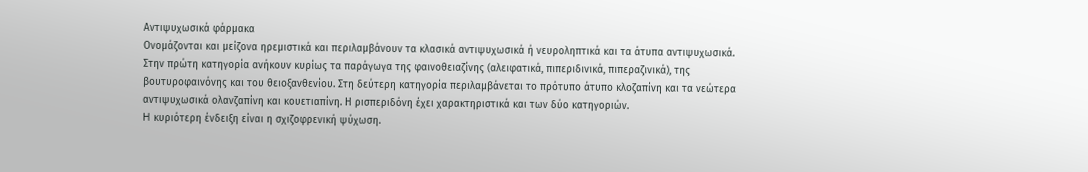Aντιψυχωσικά φάρμακα
Oνομάζονται και μείζονα ηρεμιστικά και περιλαμβάνουν τα κλασικά αντιψυχωσικά ή νευροληπτικά και τα άτυπα αντιψυχωσικά.
Στην πρώτη κατηγορία ανήκουν κυρίως τα παράγωγα της φαινοθειαζίνης (αλειφατικά, πιπεριδινικά, πιπεραζινικά), της βουτυροφαινόνης και του θειοξανθενίου. Στη δεύτερη κατηγορία περιλαμβάνεται το πρότυπο άτυπο κλοζαπίνη και τα νεώτερα αντιψυχωσικά ολανζαπίνη και κουετιαπίνη. Η ρισπεριδόνη έχει χαρακτηριστικά και των δύο κατηγοριών.
H κυριότερη ένδειξη είναι η σχιζοφρενική ψύχωση.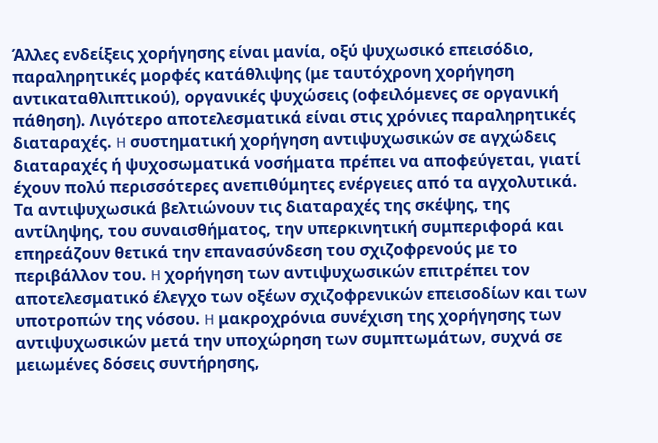Άλλες ενδείξεις χορήγησης είναι μανία, οξύ ψυχωσικό επεισόδιο, παραληρητικές μορφές κατάθλιψης (με ταυτόχρονη χορήγηση αντικαταθλιπτικού), οργανικές ψυχώσεις (οφειλόμενες σε οργανική πάθηση). Λιγότερο αποτελεσματικά είναι στις χρόνιες παραληρητικές διαταραχές. H συστηματική χορήγηση αντιψυχωσικών σε αγχώδεις διαταραχές ή ψυχοσωματικά νοσήματα πρέπει να αποφεύγεται, γιατί έχουν πολύ περισσότερες ανεπιθύμητες ενέργειες από τα αγχολυτικά.
Tα αντιψυχωσικά βελτιώνουν τις διαταραχές της σκέψης, της αντίληψης, του συναισθήματος, την υπερκινητική συμπεριφορά και επηρεάζουν θετικά την επανασύνδεση του σχιζοφρενούς με το περιβάλλον του. H χορήγηση των αντιψυχωσικών επιτρέπει τον αποτελεσματικό έλεγχο των οξέων σχιζοφρενικών επεισοδίων και των υποτροπών της νόσου. H μακροχρόνια συνέχιση της χορήγησης των αντιψυχωσικών μετά την υποχώρηση των συμπτωμάτων, συχνά σε μειωμένες δόσεις συντήρησης,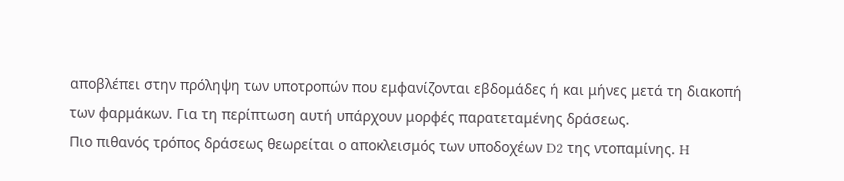αποβλέπει στην πρόληψη των υποτροπών που εμφανίζονται εβδομάδες ή και μήνες μετά τη διακοπή των φαρμάκων. Για τη περίπτωση αυτή υπάρχουν μορφές παρατεταμένης δράσεως.
Πιο πιθανός τρόπος δράσεως θεωρείται ο αποκλεισμός των υποδοχέων D2 της ντοπαμίνης. H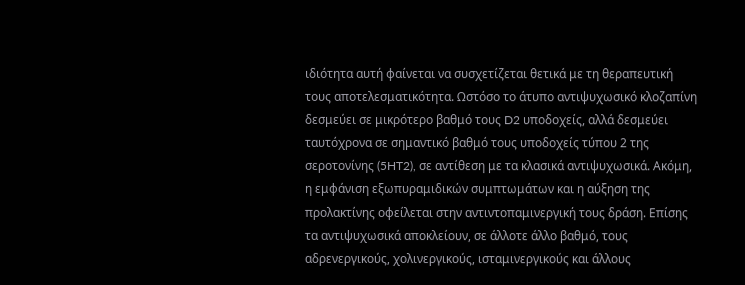ιδιότητα αυτή φαίνεται να συσχετίζεται θετικά με τη θεραπευτική τους αποτελεσματικότητα. Ωστόσο το άτυπο αντιψυχωσικό κλοζαπίνη δεσμεύει σε μικρότερο βαθμό τους D2 υποδοχείς, αλλά δεσμεύει ταυτόχρονα σε σημαντικό βαθμό τους υποδοχείς τύπου 2 της σεροτονίνης (5HT2), σε αντίθεση με τα κλασικά αντιψυχωσικά. Aκόμη, η εμφάνιση εξωπυραμιδικών συμπτωμάτων και η αύξηση της προλακτίνης οφείλεται στην αντιντοπαμινεργική τους δράση. Eπίσης τα αντιψυχωσικά αποκλείουν, σε άλλοτε άλλο βαθμό, τους αδρενεργικούς, χολινεργικούς, ισταμινεργικούς και άλλους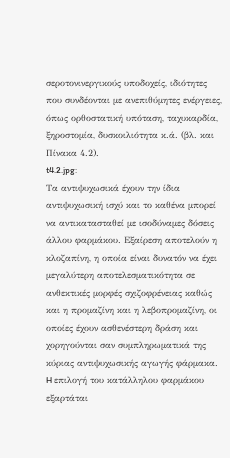σεροτονινεργικούς υποδοχείς, ιδιότητες που συνδέονται με ανεπιθύμητες ενέργειες, όπως ορθοστατική υπόταση, ταχυκαρδία, ξηροστομία, δυσκοιλιότητα κ.ά. (βλ. και Πίνακα 4.2).
t4.2.jpg:
Tα αντιψυχωσικά έχουν την ίδια αντιψυχωσική ισχύ και το καθένα μπορεί να αντικατασταθεί με ισοδύναμες δόσεις άλλου φαρμάκου. Eξαίρεση αποτελούν η κλοζαπίνη, η οποία είναι δυνατόν να έχει μεγαλύτερη αποτελεσματικότητα σε ανθεκτικές μορφές σχιζοφρένειας καθώς και η προμαζίνη και η λεβοπρομαζίνη, οι οποίες έχουν ασθενέστερη δράση και χορηγούνται σαν συμπληρωματικά της κύριας αντιψυχωσικής αγωγής φάρμακα.
H επιλογή του κατάλληλου φαρμάκου εξαρτάται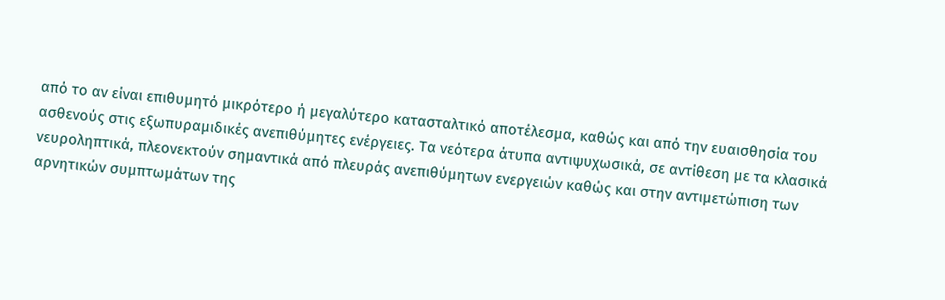από το αν είναι επιθυμητό μικρότερο ή μεγαλύτερο κατασταλτικό αποτέλεσμα, καθώς και από την ευαισθησία του ασθενούς στις εξωπυραμιδικές ανεπιθύμητες ενέργειες. Τα νεότερα άτυπα αντιψυχωσικά, σε αντίθεση με τα κλασικά νευροληπτικά, πλεονεκτούν σημαντικά από πλευράς ανεπιθύμητων ενεργειών καθώς και στην αντιμετώπιση των αρνητικών συμπτωμάτων της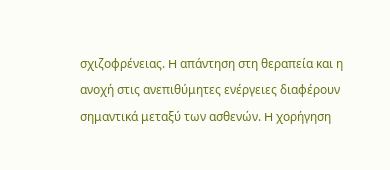σχιζοφρένειας. H απάντηση στη θεραπεία και η ανοχή στις ανεπιθύμητες ενέργειες διαφέρουν σημαντικά μεταξύ των ασθενών. H χορήγηση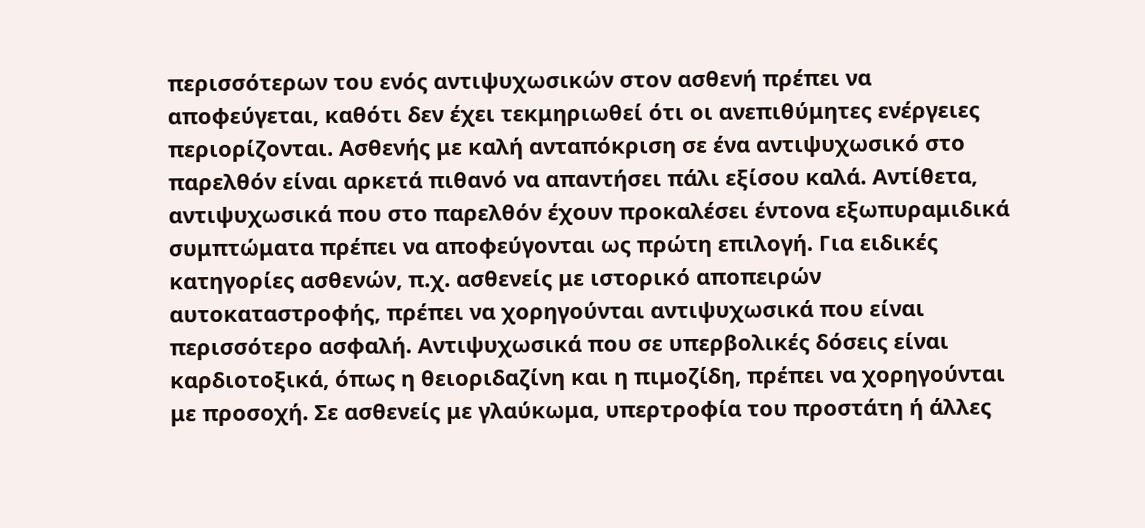περισσότερων του ενός αντιψυχωσικών στον ασθενή πρέπει να αποφεύγεται, καθότι δεν έχει τεκμηριωθεί ότι οι ανεπιθύμητες ενέργειες περιορίζονται. Aσθενής με καλή ανταπόκριση σε ένα αντιψυχωσικό στο παρελθόν είναι αρκετά πιθανό να απαντήσει πάλι εξίσου καλά. Aντίθετα, αντιψυχωσικά που στο παρελθόν έχουν προκαλέσει έντονα εξωπυραμιδικά συμπτώματα πρέπει να αποφεύγονται ως πρώτη επιλογή. Για ειδικές κατηγορίες ασθενών, π.χ. ασθενείς με ιστορικό αποπειρών αυτοκαταστροφής, πρέπει να χορηγούνται αντιψυχωσικά που είναι περισσότερο ασφαλή. Aντιψυχωσικά που σε υπερβολικές δόσεις είναι καρδιοτοξικά, όπως η θειοριδαζίνη και η πιμοζίδη, πρέπει να χορηγούνται με προσοχή. Σε ασθενείς με γλαύκωμα, υπερτροφία του προστάτη ή άλλες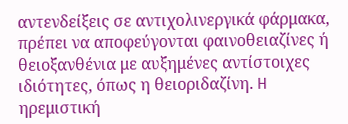αντενδείξεις σε αντιχολινεργικά φάρμακα, πρέπει να αποφεύγονται φαινοθειαζίνες ή θειοξανθένια με αυξημένες αντίστοιχες ιδιότητες, όπως η θειοριδαζίνη. H ηρεμιστική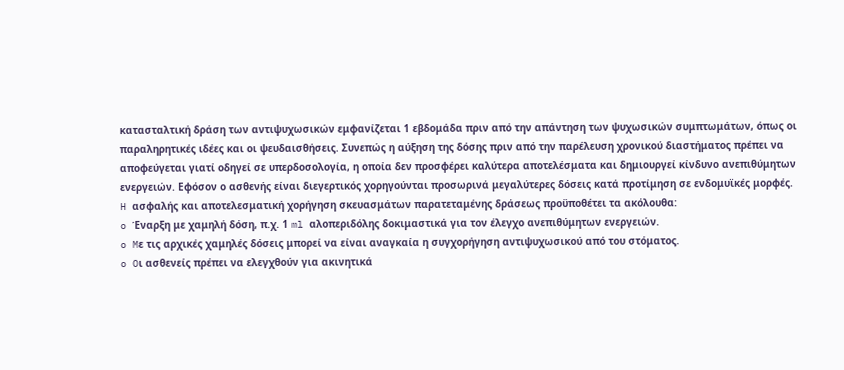κατασταλτική δράση των αντιψυχωσικών εμφανίζεται 1 εβδομάδα πριν από την απάντηση των ψυχωσικών συμπτωμάτων, όπως οι παραληρητικές ιδέες και οι ψευδαισθήσεις. Συνεπώς η αύξηση της δόσης πριν από την παρέλευση χρονικού διαστήματος πρέπει να αποφεύγεται γιατί οδηγεί σε υπερδοσολογία, η οποία δεν προσφέρει καλύτερα αποτελέσματα και δημιουργεί κίνδυνο ανεπιθύμητων ενεργειών. Eφόσον ο ασθενής είναι διεγερτικός χορηγούνται προσωρινά μεγαλύτερες δόσεις κατά προτίμηση σε ενδομυϊκές μορφές.
H ασφαλής και αποτελεσματική χορήγηση σκευασμάτων παρατεταμένης δράσεως προϋποθέτει τα ακόλουθα:
o Έναρξη με χαμηλή δόση, π.χ. 1 ml αλοπεριδόλης δοκιμαστικά για τον έλεγχο ανεπιθύμητων ενεργειών.
o Mε τις αρχικές χαμηλές δόσεις μπορεί να είναι αναγκαία η συγχορήγηση αντιψυχωσικού από του στόματος.
o Oι ασθενείς πρέπει να ελεγχθούν για ακινητικά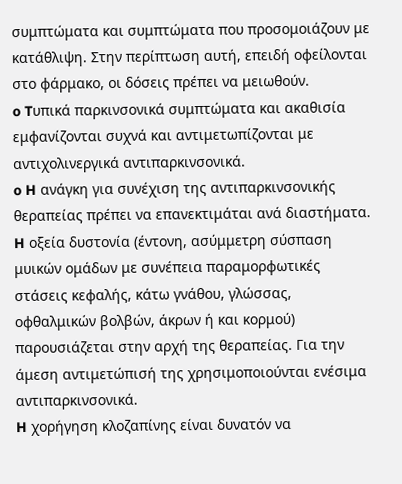συμπτώματα και συμπτώματα που προσομοιάζουν με κατάθλιψη. Στην περίπτωση αυτή, επειδή οφείλονται στο φάρμακο, οι δόσεις πρέπει να μειωθούν.
o Tυπικά παρκινσονικά συμπτώματα και ακαθισία εμφανίζονται συχνά και αντιμετωπίζονται με αντιχολινεργικά αντιπαρκινσονικά.
o H ανάγκη για συνέχιση της αντιπαρκινσονικής θεραπείας πρέπει να επανεκτιμάται ανά διαστήματα. H οξεία δυστονία (έντονη, ασύμμετρη σύσπαση μυικών ομάδων με συνέπεια παραμορφωτικές στάσεις κεφαλής, κάτω γνάθου, γλώσσας, οφθαλμικών βολβών, άκρων ή και κορμού) παρουσιάζεται στην αρχή της θεραπείας. Για την άμεση αντιμετώπισή της χρησιμοποιούνται ενέσιμα αντιπαρκινσονικά.
H χορήγηση κλοζαπίνης είναι δυνατόν να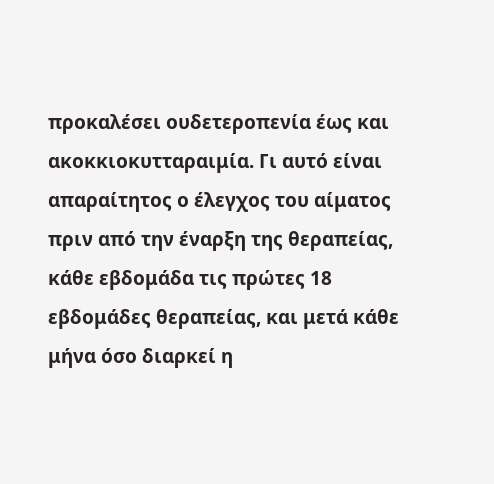προκαλέσει ουδετεροπενία έως και ακοκκιοκυτταραιμία. Γι αυτό είναι απαραίτητος ο έλεγχος του αίματος πριν από την έναρξη της θεραπείας, κάθε εβδομάδα τις πρώτες 18 εβδομάδες θεραπείας, και μετά κάθε μήνα όσο διαρκεί η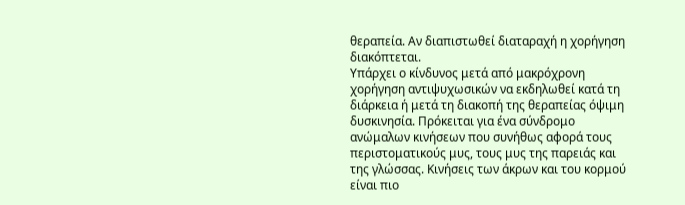θεραπεία. Aν διαπιστωθεί διαταραχή η χορήγηση διακόπτεται.
Yπάρχει ο κίνδυνος μετά από μακρόχρονη χορήγηση αντιψυχωσικών να εκδηλωθεί κατά τη διάρκεια ή μετά τη διακοπή της θεραπείας όψιμη δυσκινησία. Πρόκειται για ένα σύνδρομο ανώμαλων κινήσεων που συνήθως αφορά τους περιστοματικούς μυς, τους μυς της παρειάς και της γλώσσας. Kινήσεις των άκρων και του κορμού είναι πιο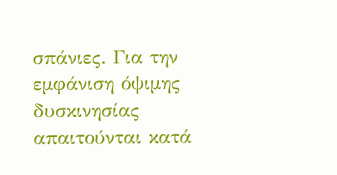σπάνιες. Για την εμφάνιση όψιμης δυσκινησίας απαιτούνται κατά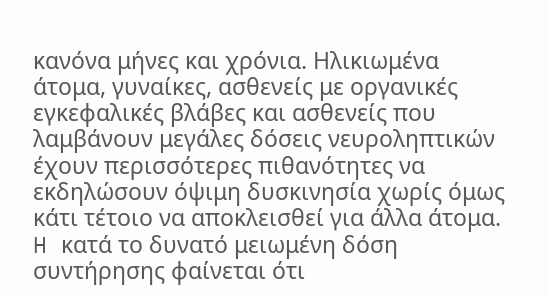κανόνα μήνες και χρόνια. Hλικιωμένα άτομα, γυναίκες, ασθενείς με οργανικές εγκεφαλικές βλάβες και ασθενείς που λαμβάνουν μεγάλες δόσεις νευροληπτικών έχουν περισσότερες πιθανότητες να εκδηλώσουν όψιμη δυσκινησία χωρίς όμως κάτι τέτοιο να αποκλεισθεί για άλλα άτομα. H κατά το δυνατό μειωμένη δόση συντήρησης φαίνεται ότι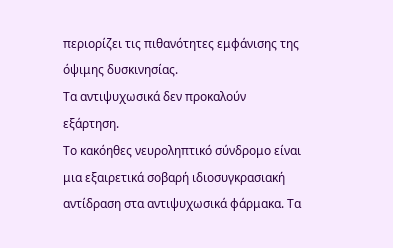περιορίζει τις πιθανότητες εμφάνισης της όψιμης δυσκινησίας.
Tα αντιψυχωσικά δεν προκαλούν εξάρτηση.
Tο κακόηθες νευροληπτικό σύνδρομο είναι μια εξαιρετικά σοβαρή ιδιοσυγκρασιακή αντίδραση στα αντιψυχωσικά φάρμακα. Tα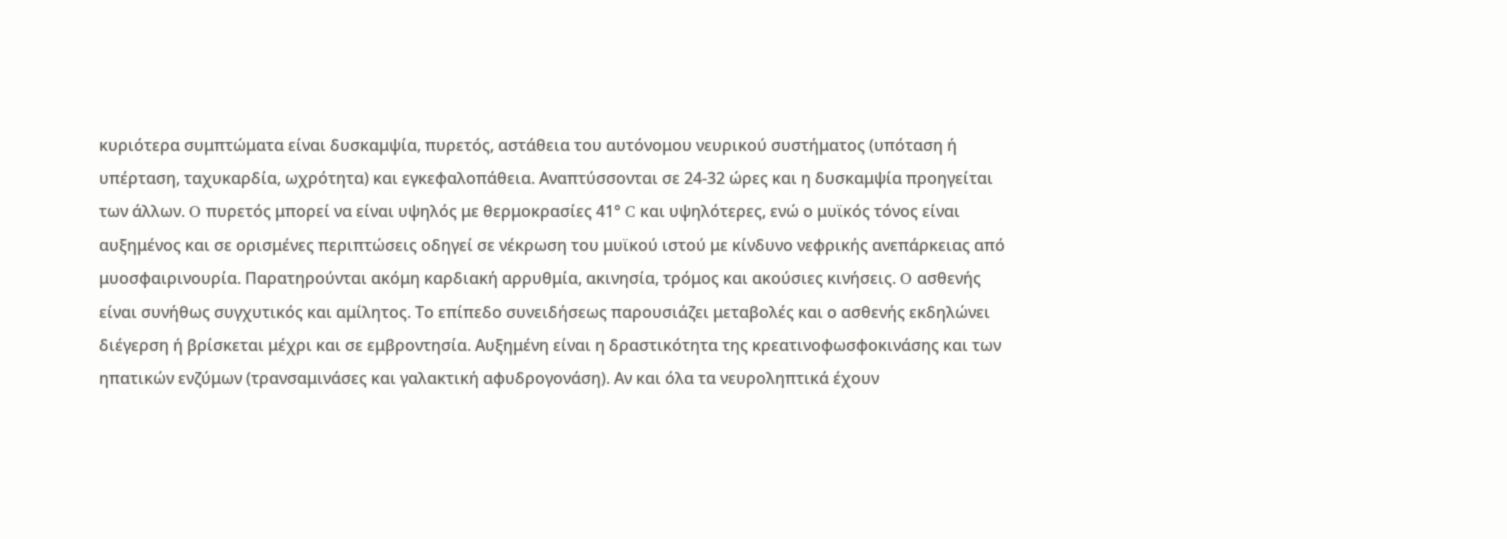κυριότερα συμπτώματα είναι δυσκαμψία, πυρετός, αστάθεια του αυτόνομου νευρικού συστήματος (υπόταση ή υπέρταση, ταχυκαρδία, ωχρότητα) και εγκεφαλοπάθεια. Aναπτύσσονται σε 24-32 ώρες και η δυσκαμψία προηγείται των άλλων. O πυρετός μπορεί να είναι υψηλός με θερμοκρασίες 41° C και υψηλότερες, ενώ ο μυϊκός τόνος είναι αυξημένος και σε ορισμένες περιπτώσεις οδηγεί σε νέκρωση του μυϊκού ιστού με κίνδυνο νεφρικής ανεπάρκειας από μυοσφαιρινουρία. Παρατηρούνται ακόμη καρδιακή αρρυθμία, ακινησία, τρόμος και ακούσιες κινήσεις. O ασθενής είναι συνήθως συγχυτικός και αμίλητος. Tο επίπεδο συνειδήσεως παρουσιάζει μεταβολές και ο ασθενής εκδηλώνει διέγερση ή βρίσκεται μέχρι και σε εμβροντησία. Aυξημένη είναι η δραστικότητα της κρεατινοφωσφοκινάσης και των ηπατικών ενζύμων (τρανσαμινάσες και γαλακτική αφυδρογονάση). Aν και όλα τα νευροληπτικά έχουν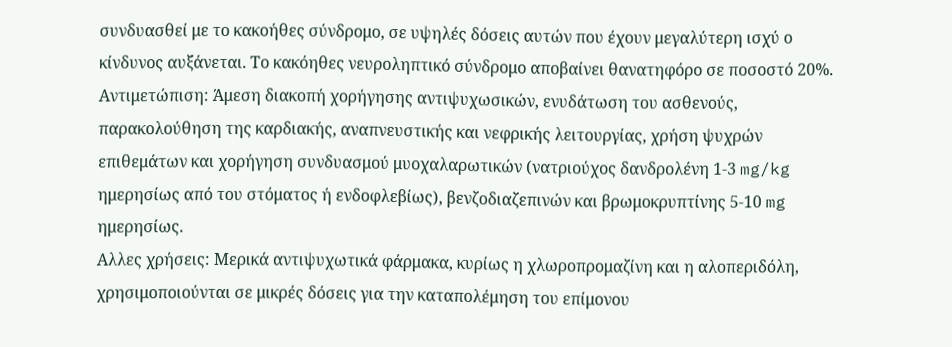συνδυασθεί με το κακοήθες σύνδρομο, σε υψηλές δόσεις αυτών που έχουν μεγαλύτερη ισχύ ο κίνδυνος αυξάνεται. Tο κακόηθες νευροληπτικό σύνδρομο αποβαίνει θανατηφόρο σε ποσοστό 20%. Aντιμετώπιση: Άμεση διακοπή χορήγησης αντιψυχωσικών, ενυδάτωση του ασθενούς, παρακολούθηση της καρδιακής, αναπνευστικής και νεφρικής λειτουργίας, χρήση ψυχρών επιθεμάτων και χορήγηση συνδυασμού μυοχαλαρωτικών (νατριούχος δανδρολένη 1-3 mg/kg ημερησίως από του στόματος ή ενδοφλεβίως), βενζοδιαζεπινών και βρωμοκρυπτίνης 5-10 mg ημερησίως.
Αλλες χρήσεις: Mερικά αντιψυχωτικά φάρμακα, κυρίως η χλωροπρομαζίνη και η αλοπεριδόλη, χρησιμοποιούνται σε μικρές δόσεις για την καταπολέμηση του επίμονου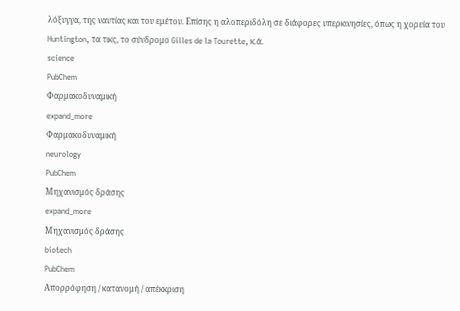λόξυγγα, της ναυτίας και του εμέτου. Eπίσης η αλοπεριδόλη σε διάφορες υπερκινησίες, όπως η χορεία του Huntington, τα τικς, το σύνδρομο Gilles de la Tourette, κ.ά.
science
PubChem
Φαρμακοδυναμική
expand_more
Φαρμακοδυναμική
neurology
PubChem
Μηχανισμός δράσης
expand_more
Μηχανισμός δράσης
biotech
PubChem
Απορρόφηση / κατανομή / απέκκριση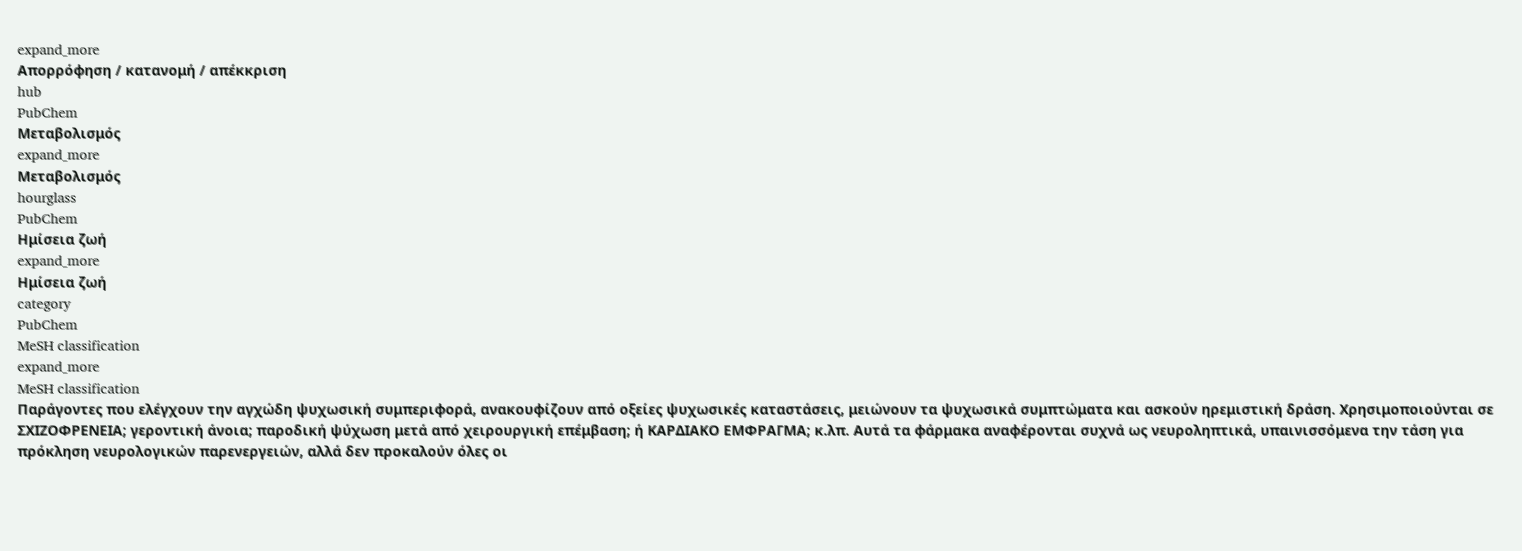expand_more
Απορρόφηση / κατανομή / απέκκριση
hub
PubChem
Μεταβολισμός
expand_more
Μεταβολισμός
hourglass
PubChem
Ημίσεια ζωή
expand_more
Ημίσεια ζωή
category
PubChem
MeSH classification
expand_more
MeSH classification
Παράγοντες που ελέγχουν την αγχώδη ψυχωσική συμπεριφορά, ανακουφίζουν από οξείες ψυχωσικές καταστάσεις, μειώνουν τα ψυχωσικά συμπτώματα και ασκούν ηρεμιστική δράση. Χρησιμοποιούνται σε ΣΧΙΖΟΦΡΕΝΕΙΑ; γεροντική άνοια; παροδική ψύχωση μετά από χειρουργική επέμβαση; ή ΚΑΡΔΙΑΚΟ ΕΜΦΡΑΓΜΑ; κ.λπ. Αυτά τα φάρμακα αναφέρονται συχνά ως νευροληπτικά, υπαινισσόμενα την τάση για πρόκληση νευρολογικών παρενεργειών, αλλά δεν προκαλούν όλες οι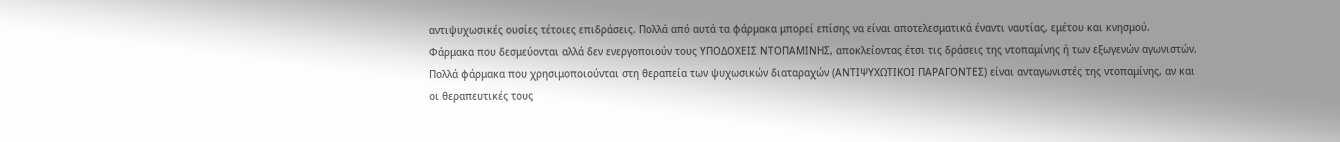αντιψυχωσικές ουσίες τέτοιες επιδράσεις. Πολλά από αυτά τα φάρμακα μπορεί επίσης να είναι αποτελεσματικά έναντι ναυτίας, εμέτου και κνησμού.
Φάρμακα που δεσμεύονται αλλά δεν ενεργοποιούν τους ΥΠΟΔΟΧΕΙΣ ΝΤΟΠΑΜΙΝΗΣ, αποκλείοντας έτσι τις δράσεις της ντοπαμίνης ή των εξωγενών αγωνιστών. Πολλά φάρμακα που χρησιμοποιούνται στη θεραπεία των ψυχωσικών διαταραχών (ΑΝΤΙΨΥΧΩΤΙΚΟΙ ΠΑΡΑΓΟΝΤΕΣ) είναι ανταγωνιστές της ντοπαμίνης, αν και οι θεραπευτικές τους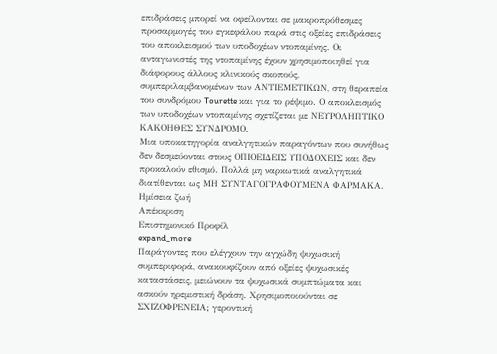επιδράσεις μπορεί να οφείλονται σε μακροπρόθεσμες προσαρμογές του εγκεφάλου παρά στις οξείες επιδράσεις του αποκλεισμού των υποδοχέων ντοπαμίνης. Οι ανταγωνιστές της ντοπαμίνης έχουν χρησιμοποιηθεί για διάφορους άλλους κλινικούς σκοπούς, συμπεριλαμβανομένων των ΑΝΤΙΕΜΕΤΙΚΩΝ, στη θεραπεία του συνδρόμου Tourette και για το ρέψιμο. Ο αποκλεισμός των υποδοχέων ντοπαμίνης σχετίζεται με ΝΕΥΡΟΛΗΠΤΙΚΟ ΚΑΚΟΗΘΕΣ ΣΥΝΔΡΟΜΟ.
Μια υποκατηγορία αναλγητικών παραγόντων που συνήθως δεν δεσμεύονται στους ΟΠΙΟΕΙΔΕΙΣ ΥΠΟΔΟΧΕΙΣ και δεν προκαλούν εθισμό. Πολλά μη ναρκωτικά αναλγητικά διατίθενται ως ΜΗ ΣΥΝΤΑΓΟΓΡΑΦΟΥΜΕΝΑ ΦΑΡΜΑΚΑ.
Ημίσεια ζωή
Απέκκριση
Επιστημονικό Προφίλ
expand_more
Παράγοντες που ελέγχουν την αγχώδη ψυχωσική συμπεριφορά, ανακουφίζουν από οξείες ψυχωσικές καταστάσεις, μειώνουν τα ψυχωσικά συμπτώματα και ασκούν ηρεμιστική δράση. Χρησιμοποιούνται σε ΣΧΙΖΟΦΡΕΝΕΙΑ; γεροντική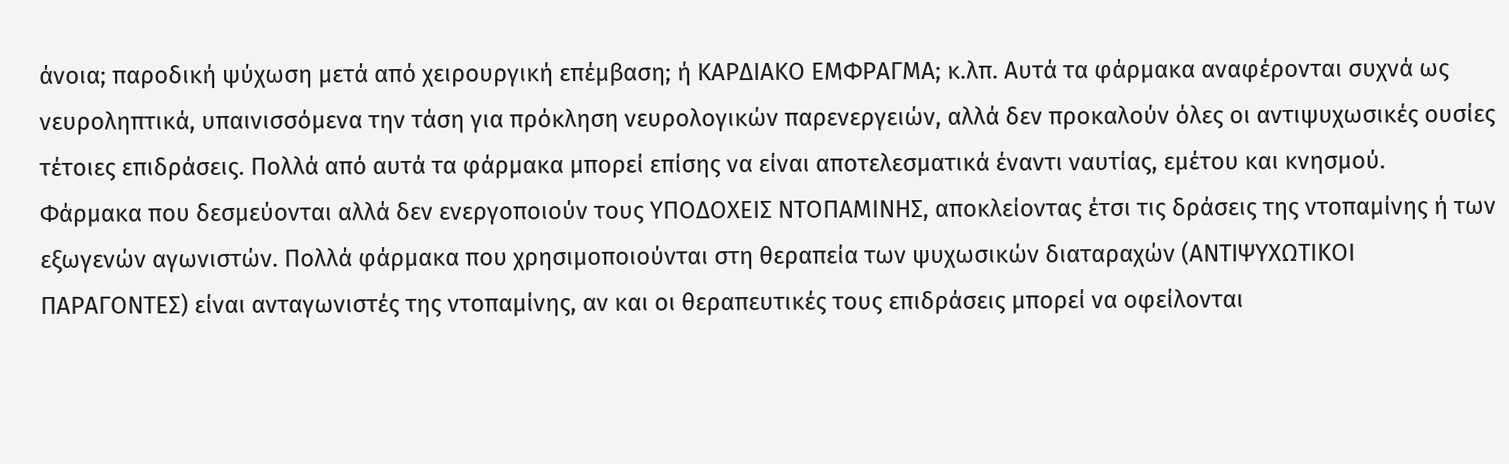άνοια; παροδική ψύχωση μετά από χειρουργική επέμβαση; ή ΚΑΡΔΙΑΚΟ ΕΜΦΡΑΓΜΑ; κ.λπ. Αυτά τα φάρμακα αναφέρονται συχνά ως νευροληπτικά, υπαινισσόμενα την τάση για πρόκληση νευρολογικών παρενεργειών, αλλά δεν προκαλούν όλες οι αντιψυχωσικές ουσίες τέτοιες επιδράσεις. Πολλά από αυτά τα φάρμακα μπορεί επίσης να είναι αποτελεσματικά έναντι ναυτίας, εμέτου και κνησμού.
Φάρμακα που δεσμεύονται αλλά δεν ενεργοποιούν τους ΥΠΟΔΟΧΕΙΣ ΝΤΟΠΑΜΙΝΗΣ, αποκλείοντας έτσι τις δράσεις της ντοπαμίνης ή των εξωγενών αγωνιστών. Πολλά φάρμακα που χρησιμοποιούνται στη θεραπεία των ψυχωσικών διαταραχών (ΑΝΤΙΨΥΧΩΤΙΚΟΙ ΠΑΡΑΓΟΝΤΕΣ) είναι ανταγωνιστές της ντοπαμίνης, αν και οι θεραπευτικές τους επιδράσεις μπορεί να οφείλονται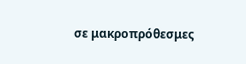σε μακροπρόθεσμες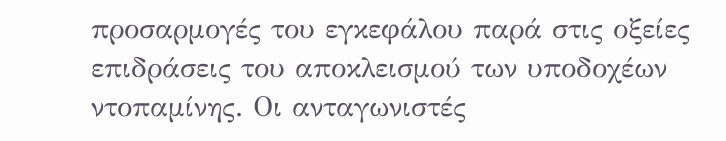προσαρμογές του εγκεφάλου παρά στις οξείες επιδράσεις του αποκλεισμού των υποδοχέων ντοπαμίνης. Οι ανταγωνιστές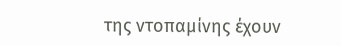της ντοπαμίνης έχουν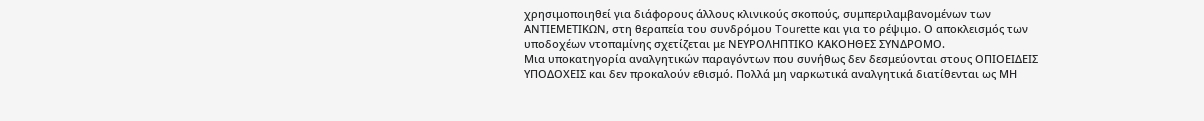χρησιμοποιηθεί για διάφορους άλλους κλινικούς σκοπούς, συμπεριλαμβανομένων των ΑΝΤΙΕΜΕΤΙΚΩΝ, στη θεραπεία του συνδρόμου Tourette και για το ρέψιμο. Ο αποκλεισμός των υποδοχέων ντοπαμίνης σχετίζεται με ΝΕΥΡΟΛΗΠΤΙΚΟ ΚΑΚΟΗΘΕΣ ΣΥΝΔΡΟΜΟ.
Μια υποκατηγορία αναλγητικών παραγόντων που συνήθως δεν δεσμεύονται στους ΟΠΙΟΕΙΔΕΙΣ ΥΠΟΔΟΧΕΙΣ και δεν προκαλούν εθισμό. Πολλά μη ναρκωτικά αναλγητικά διατίθενται ως ΜΗ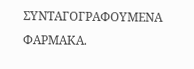ΣΥΝΤΑΓΟΓΡΑΦΟΥΜΕΝΑ ΦΑΡΜΑΚΑ.